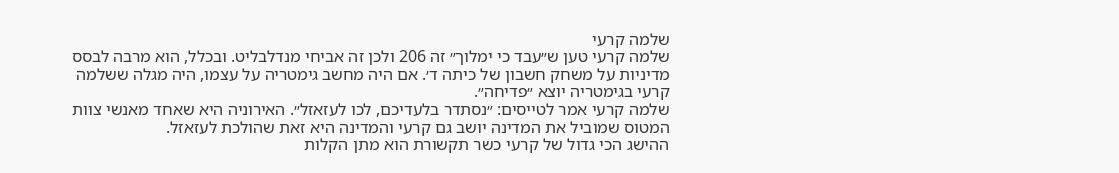שלמה קרעי
שלמה קרעי טען ש״עבד כי ימלוך״ זה 206 ולכן זה אביחי מנדלבליט. ובכלל, הוא מרבה לבסס מדיניות על משחק חשבון של כיתה ד׳. אם היה מחשב גימטריה על עצמו, היה מגלה ששלמה קרעי בגימטריה יוצא ״פדיחה״.
שלמה קרעי אמר לטייסים: ״נסתדר בלעדיכם, לכו לעזאזל״. האירוניה היא שאחד מאנשי צוות המטוס שמוביל את המדינה יושב גם קרעי והמדינה היא זאת שהולכת לעזאזל.
ההישג הכי גדול של קרעי כשר תקשורת הוא מתן הקלות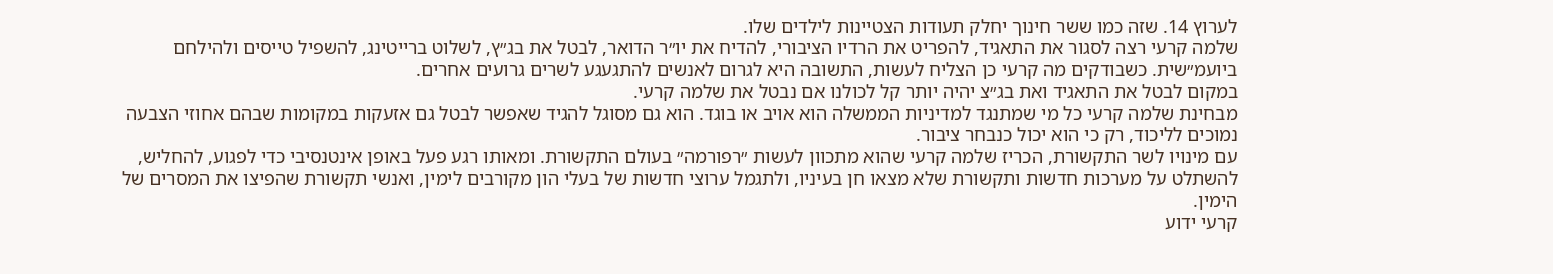לערוץ 14. שזה כמו ששר חינוך יחלק תעודות הצטיינות לילדים שלו.
שלמה קרעי רצה לסגור את התאגיד, להפריט את הרדיו הציבורי, להדיח את יו״ר הדואר, לבטל את בג״ץ, לשלוט ברייטינג, להשפיל טייסים ולהילחם ביועמ״שית. כשבודקים מה קרעי כן הצליח לעשות, התשובה היא לגרום לאנשים להתגעגע לשרים גרועים אחרים.
במקום לבטל את התאגיד ואת בג״צ יהיה יותר קל לכולנו אם נבטל את שלמה קרעי.
מבחינת שלמה קרעי כל מי שמתנגד למדיניות הממשלה הוא אויב או בוגד. הוא גם מסוגל להגיד שאפשר לבטל גם אזעקות במקומות שבהם אחוזי הצבעה נמוכים לליכוד, רק כי הוא יכול כנבחר ציבור.
עם מינויו לשר התקשורת, הכריז שלמה קרעי שהוא מתכוון לעשות ״רפורמה״ בעולם התקשורת. ומאותו רגע פעל באופן אינטנסיבי כדי לפגוע, להחליש, להשתלט על מערכות חדשות ותקשורת שלא מצאו חן בעיניו, ולתגמל ערוצי חדשות של בעלי הון מקורבים לימין, ואנשי תקשורת שהפיצו את המסרים של הימין.
קרעי ידוע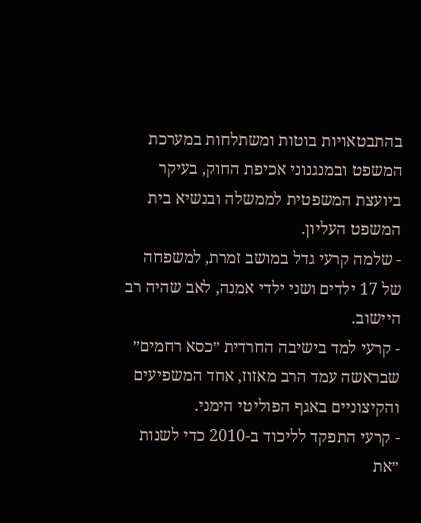בהתבטאויות בוטות ומשתלחות במערכת המשפט ובמנגנוני אכיפת החוק, בעיקר ביועצת המשפטית לממשלה ובנשיא בית המשפט העליון.
- שלמה קרעי גדל במושב זמרת, למשפחה של 17 ילדים ושני ילדי אמנה, לאב שהיה רב היישוב.
- קרעי למד בישיבה החרדית ״כסא רחמים״ שבראשה עמד הרב מאזוז, אחד המשפיעים והקיצוניים באגף הפוליטי הימני.
- קרעי התפקד לליכוד ב-2010 כדי לשנות ״את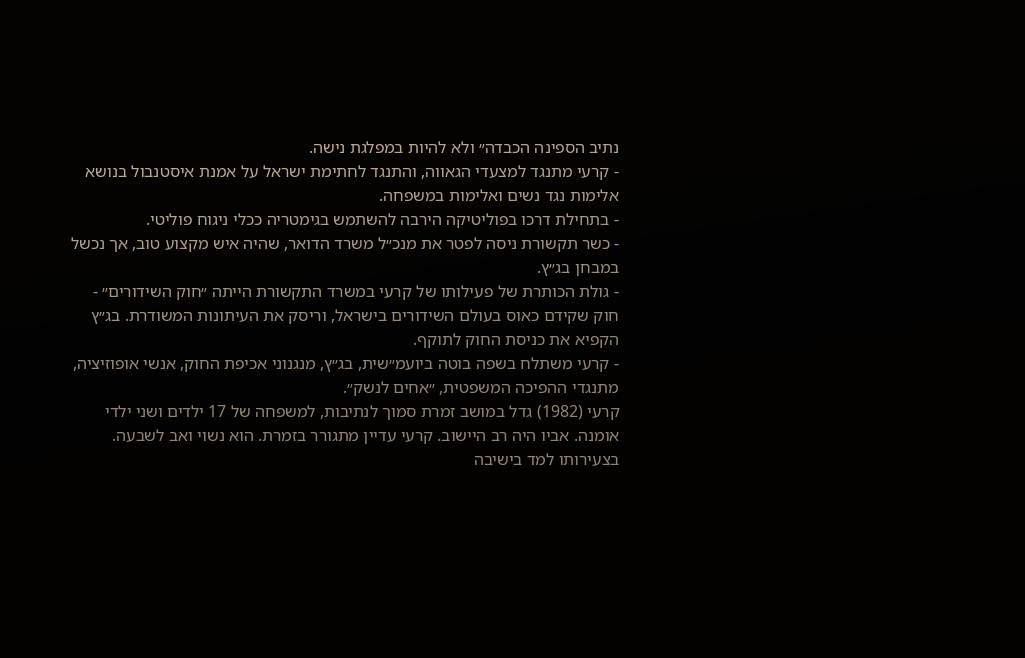נתיב הספינה הכבדה״ ולא להיות במפלגת נישה.
- קרעי מתנגד למצעדי הגאווה, והתנגד לחתימת ישראל על אמנת איסטנבול בנושא אלימות נגד נשים ואלימות במשפחה.
- בתחילת דרכו בפוליטיקה הירבה להשתמש בגימטריה ככלי ניגוח פוליטי.
- כשר תקשורת ניסה לפטר את מנכ״ל משרד הדואר, שהיה איש מקצוע טוב, אך נכשל במבחן בג״ץ.
- גולת הכותרת של פעילותו של קרעי במשרד התקשורת הייתה ״חוק השידורים״ - חוק שקידם כאוס בעולם השידורים בישראל, וריסק את העיתונות המשודרת. בג״ץ הקפיא את כניסת החוק לתוקף.
- קרעי משתלח בשפה בוטה ביועמ״שית, בג״ץ, מנגנוני אכיפת החוק, אנשי אופוזיציה, מתנגדי ההפיכה המשפטית, ״אחים לנשק״.
קרעי (1982) גדל במושב זמרת סמוך לנתיבות, למשפחה של 17 ילדים ושני ילדי אומנה. אביו היה רב היישוב. קרעי עדיין מתגורר בזמרת. הוא נשוי ואב לשבעה. בצעירותו למד בישיבה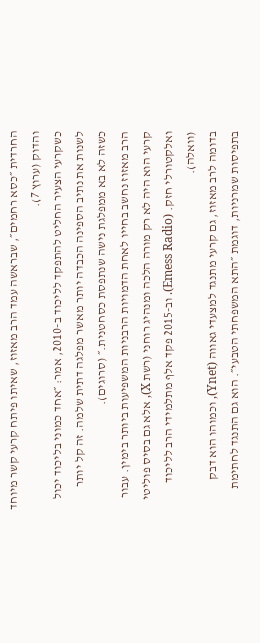החרדית ״כסא רחמים״, שבראשה עמד הרב מאזוז, שאיתו פיתח קרעי קשר מיוחד והדוק (ערוץ 7).
כשקרעי הצעיר החליט להתפקד לליכוד ב-2010, אמר: ״אחד כמוני בליכוד יכול לשנות את נתיב הספינה הכבדה יותר מאשר מפלגה דתית שלמה. זה קל יותר כשזה לא בא ממפלגת נישה שנתפסת כסחטנית.״ (סרוגים).
הרב מאזוז נחשב בחייו לאחת הדמויות הרבניות המשפיעות ביותר בימין. עבור קרעי הוא היה לא רק מורה הלכה ומנהיג רוחני (רשת X), אלא גם בסיס פוליטי ואלקטורלי חזק. (Emess Radio). וב-2015 פקד אלף מתלמידי הרב לליכוד (וואלה).
בדומה לרב מאזוז, גם קרעי מתנגד למצעדי גאווה (Ynet), וכמוהו הוא דבק בתפיסות שמרניות, דוגמת ״התא המשפחתי הטבעי״. הוא גם התנגד לחתימת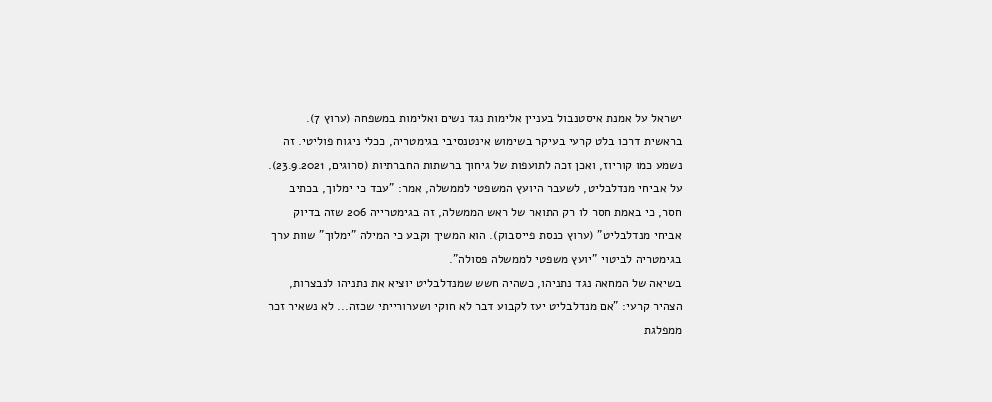ישראל על אמנת איסטנבול בעניין אלימות נגד נשים ואלימות במשפחה (ערוץ 7).
בראשית דרכו בלט קרעי בעיקר בשימוש אינטנסיבי בגימטריה, ככלי ניגוח פוליטי. זה נשמע כמו קוריוז, ואכן זכה לתועפות של גיחוך ברשתות החברתיות (סרוגים, 23.9.2021).
על אביחי מנדלבליט, לשעבר היועץ המשפטי לממשלה, אמר: "עבד כי ימלוך, בכתיב חסר, כי באמת חסר לו רק התואר של ראש הממשלה, זה בגימטרייה 206 שזה בדיוק אביחי מנדלבליט" (ערוץ כנסת פייסבוק). הוא המשיך וקבע כי המילה "ימלוך" שוות ערך בגימטריה לביטוי "יועץ משפטי לממשלה פסולה".
בשיאה של המחאה נגד נתניהו, כשהיה חשש שמנדלבליט יוציא את נתניהו לנבצרות, הצהיר קרעי: "אם מנדלבליט יעז לקבוע דבר לא חוקי ושערורייתי שכזה... לא נשאיר זכר ממפלגת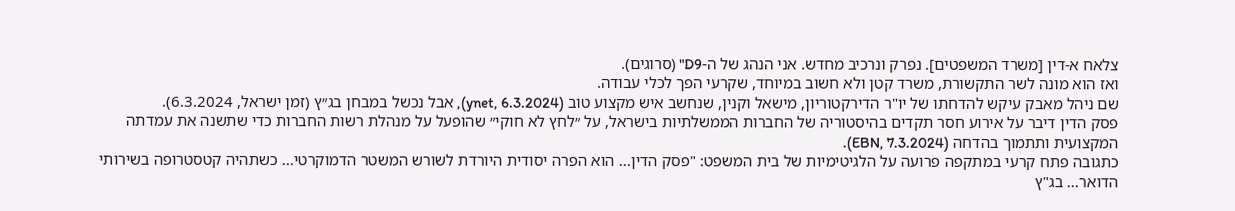צלאח א-דין [משרד המשפטים]. נפרק ונרכיב מחדש. אני הנהג של ה-D9" (סרוגים).
ואז הוא מונה לשר התקשורת, משרד קטן ולא חשוב במיוחד, שקרעי הפך לכלי עבודה.
שם ניהל מאבק עיקש להדחתו של יו"ר הדירקטוריון, מישאל וקנין, שנחשב איש מקצוע טוב (ynet, 6.3.2024), אבל נכשל במבחן בג״ץ (זמן ישראל, 6.3.2024).
פסק הדין דיבר על אירוע חסר תקדים בהיסטוריה של החברות הממשלתיות בישראל, על ״לחץ לא חוקי״ שהופעל על מנהלת רשות החברות כדי שתשנה את עמדתה המקצועית ותתמוך בהדחה (EBN, 7.3.2024).
כתגובה פתח קרעי במתקפה פרועה על הלגיטימיות של בית המשפט: "פסק הדין... הוא הפרה יסודית היורדת לשורש המשטר הדמוקרטי... כשתהיה קטסטרופה בשירותי הדואר... בג"ץ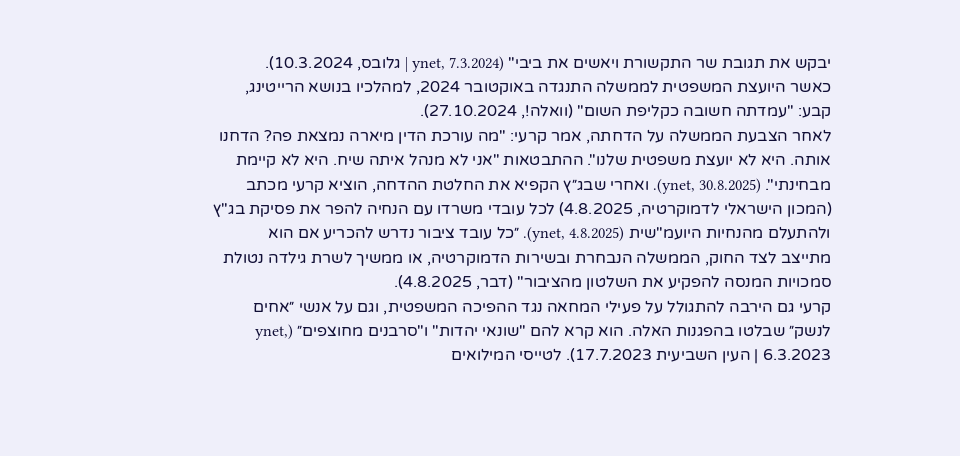יבקש את תגובת שר התקשורת ויאשים את ביבי" (ynet, 7.3.2024 | גלובס, 10.3.2024).
כאשר היועצת המשפטית לממשלה התנגדה באוקטובר 2024, למהלכיו בנושא הרייטינג, קבע: "עמדתה חשובה כקליפת השום" (וואלה!, 27.10.2024).
לאחר הצבעת הממשלה על הדחתה, אמר קרעי: "מה עורכת הדין מיארה נמצאת פה? הדחנו אותה. היא לא יועצת משפטית שלנו". ההתבטאות "אני לא מנהל איתה שיח. היא לא קיימת מבחינתי". (ynet, 30.8.2025). ואחרי שבג״ץ הקפיא את החלטת ההדחה, הוציא קרעי מכתב (המכון הישראלי לדמוקרטיה, 4.8.2025) לכל עובדי משרדו עם הנחיה להפר את פסיקת בג"ץ ולהתעלם מהנחיות היועמ"שית (ynet, 4.8.2025). ״כל עובד ציבור נדרש להכריע אם הוא מתייצב לצד החוק, הממשלה הנבחרת ובשירות הדמוקרטיה, או ממשיך לשרת גילדה נטולת סמכויות המנסה להפקיע את השלטון מהציבור" (דבר, 4.8.2025).
קרעי גם הירבה להתגולל על פעילי המחאה נגד ההפיכה המשפטית, וגם על אנשי ״אחים לנשק״ שבלטו בהפגנות האלה. הוא קרא להם "שונאי יהדות" ו"סרבנים מחוצפים״ (ynet, 6.3.2023 | העין השביעית 17.7.2023). לטייסי המילואים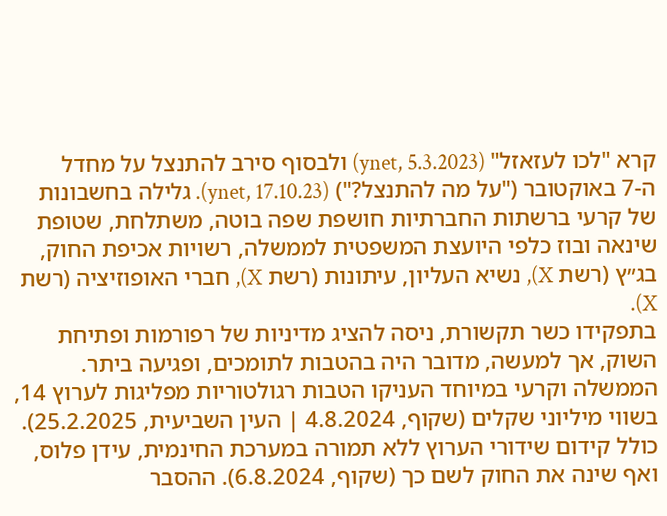קרא "לכו לעזאזל" (ynet, 5.3.2023) ולבסוף סירב להתנצל על מחדל ה-7 באוקטובר ("על מה להתנצל?") (ynet, 17.10.23). גלילה בחשבונות של קרעי ברשתות החברתיות חושפת שפה בוטה, משתלחת, שטופת שינאה ובוז כלפי היועצת המשפטית לממשלה, רשויות אכיפת החוק, בג״ץ (רשת X), נשיא העליון, עיתונות (רשת X), חברי האופוזיציה (רשת X).
בתפקידו כשר תקשורת, ניסה להציג מדיניות של רפורמות ופתיחת השוק, אך למעשה, מדובר היה בהטבות לתומכים, ופגיעה ביתר. הממשלה וקרעי במיוחד העניקו הטבות רגולטוריות מפליגות לערוץ 14, בשווי מיליוני שקלים (שקוף, 4.8.2024 | העין השביעית, 25.2.2025). כולל קידום שידורי הערוץ ללא תמורה במערכת החינמית, עידן פלוס, ואף שינה את החוק לשם כך (שקוף, 6.8.2024). ההסבר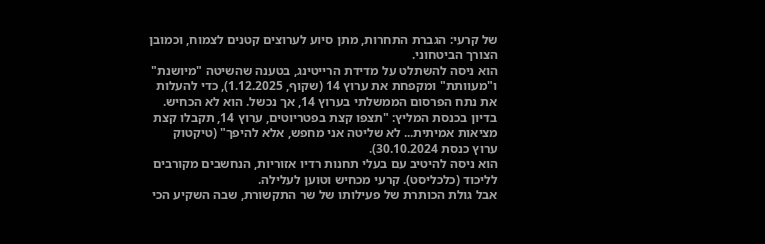של קרעי: הגברת התחרות, מתן סיוע לערוצים קטנים לצמוח, וכמובן הצורך הביטחוני.
הוא ניסה להשתלט על מדידת הרייטינג, בטענה שהשיטה "מיושנת" ו"מעוותת" ומקפחת את ערוץ 14 (שקוף, 1.12.2025), כדי להעלות את נתח הפרסום הממשלתי בערוץ 14, אך נכשל. הוא לא הכחיש. בדיון בכנסת המליץ: "תצפו קצת בפטריוטים, ערוץ 14, תקבלו קצת מציאות אמיתית... לא שליטה אני מחפש, אלא להיפך" (טיקטוק ערוץ כנסת 30.10.2024).
הוא ניסה להיטיב עם בעלי תחנות רדיו אזוריות, הנחשבים מקורבים לליכוד (כלכליסט). קרעי מכחיש וטוען לעלילה.
אבל גולת הכותרת של פעילותו של שר התקשורת, שבה השקיע הכי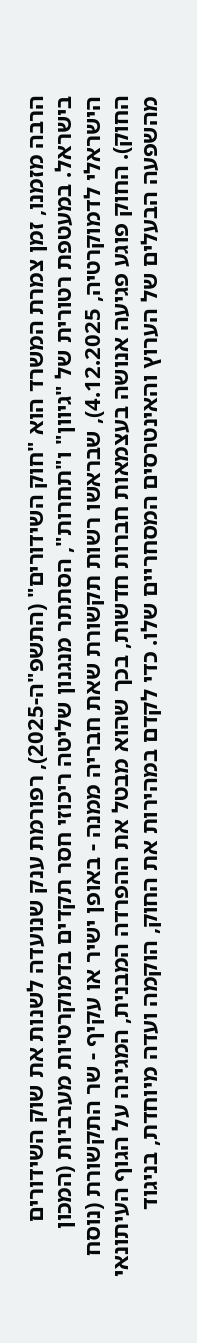הרבה מזמנו, זמן צמרת המשרד הוא "חוק השידורים" (התשפ"ה-2025), רפורמת ענק שנועדה לשנות את שוק השידורים בישראל. במעטפת רטורית של "גיוון" ו"תחרות", הסתתר מנגנון שליטה ריכוזי חסר תקדים בדמוקרטיות מערביות (המכון הישראלי לדמוקרטיה, 4.12.2025), שבראשו רשות תקשורת שאת חבריה ממנה - באופן ישיר או עקיף - שר התקשורת (נוסח החוק). החוק פוגע פגיעה אנושה בעצמאות חברות חדשות, בכך שהוא מבטל את ההפרדה המבנית, המגינה על הגוף העיתונאי מהשפעה הבעלים של הערוץ והאינטרסים המסחריים שלו. כדי לקדם במהירות את החוק, הוקמה ועדה מיוחדת, בניגוד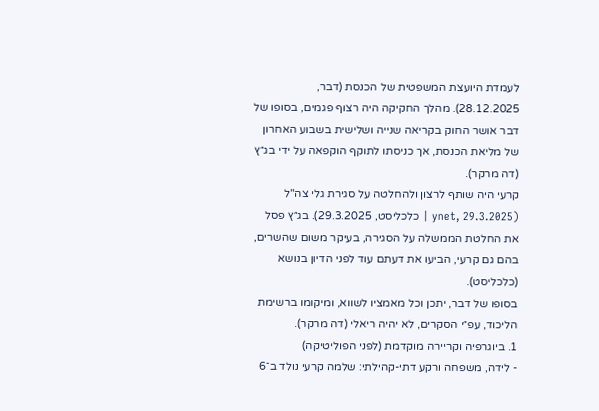לעמדת היועצת המשפטית של הכנסת (דבר, 28.12.2025). מהלך החקיקה היה רצוף פגמים, בסופו של דבר אושר החוק בקריאה שנייה ושלישית בשבוע האחרון של מליאת הכנסת, אך כניסתו לתוקף הוקפאה על ידי בג״ץ (דה מרקר).
קרעי היה שותף לרצון ולהחלטה על סגירת גלי צה"ל (ynet, 29.3.2025 | כלכליסט, 29.3.2025). בג״ץ פסל את החלטת הממשלה על הסגירה, בעיקר משום שהשרים, בהם גם קרעי, הביעו את דעתם עוד לפני הדיון בנושא (כלכליסט).
בסופו של דבר, יתכן וכל מאמציו לשווא, ומיקומו ברשימת הליכוד, עפ״י הסקרים, לא יהיה ריאלי (דה מרקר).
1. ביוגרפיה וקריירה מוקדמת (לפני הפוליטיקה)
- לידה, משפחה ורקע דתי-קהילתי: שלמה קרעי נולד ב־6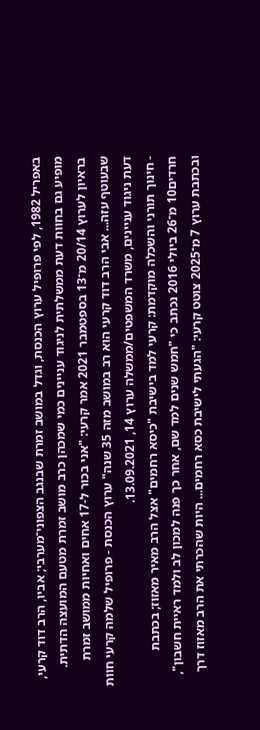באפריל 1982, לפי פרופיל ערוץ הכנסת, וגדל במושב זמרת שבנגב הצפוני־מערבי; אביו, הרב דוד קרעי, מופיע גם בחוות דעת ממשלתית לניגוד עניינים כמי שמכהן כרב מושב זמרת מטעם המועצה הדתית. בראיון לערוץ 20/14 מ־13 בספטמבר 2021 אמר קרעי: "אני בכור ל-17 אחים ואחיות ממושב זמרת שבעוטף עזה... אבי הרב דוד קרעי הוא רב במושב מזה 35 שנה" ערוץ הכנסת - פרופיל שלמה קרעי חוות דעת ניגוד עניינים, משרד המשפטים/ממשלה ערוץ 14, 13.09.2021.
- חינוך תורני והשכלה מוקדמת: קרעי למד בישיבת "כיסא רחמים" אצל הרב מאיר מאזוז; בכתבת חרדים10 מ־26 ביולי 2016 נכתב כי "חמש שנים למד שם, אחר כך פנה למכון לב ולמד ראיית חשבון", ובכתבת ערוץ 7 מ־2025 צוטט קרעי: "הגעתי לישיבת כסא רחמים... היות שהכרתי את הרב מאזוז דרך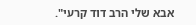אבא שלי הרב דוד קרעי".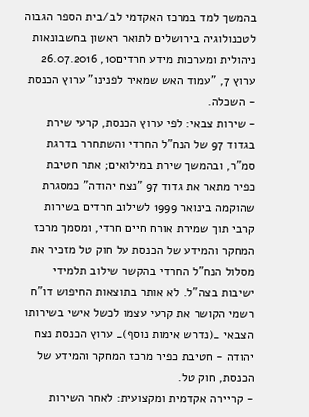בהמשך למד במרכז האקדמי לב/בית הספר הגבוה לטכנולוגיה בירושלים לתואר ראשון בחשבונאות ניהולית ומערכות מידע חרדים10, 26.07.2016 ערוץ 7, "עמוד האש שמאיר לפנינו" ערוץ הכנסת - השכלה.
- שירות צבאי: לפי ערוץ הכנסת, קרעי שירת בגדוד 97 של הנח"ל החרדי והשתחרר בדרגת סמ"ר, ובהמשך שירת במילואים; אתר חטיבת כפיר מתאר את גדוד 97 "נצח יהודה" כמסגרת שהוקמה בינואר 1999 לשילוב חרדים בשירות קרבי תוך שמירת אורח חיים חרדי, ומסמך מרכז המחקר והמידע של הכנסת על חוק טל מזכיר את מסלול הנח"ל החרדי בהקשר שילוב תלמידי ישיבות בצה"ל. לא אותר בתוצאות החיפוש דו"ח רשמי הקושר את קרעי עצמו לכשל אישי בשירותו הצבאי _(נדרש אימות נוסף)_ ערוץ הכנסת נצח יהודה - חטיבת כפיר מרכז המחקר והמידע של הכנסת, חוק טל.
- קריירה אקדמית ומקצועית: לאחר השירות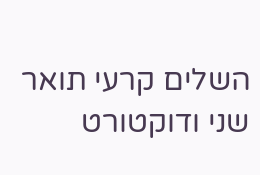השלים קרעי תואר שני ודוקטורט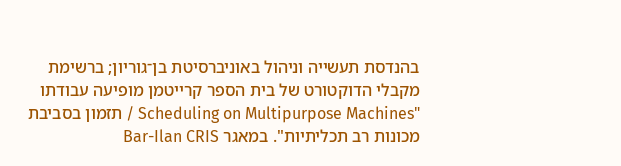בהנדסת תעשייה וניהול באוניברסיטת בן־גוריון; ברשימת מקבלי הדוקטורט של בית הספר קרייטמן מופיעה עבודתו "Scheduling on Multipurpose Machines / תזמון בסביבת מכונות רב תכליתיות". במאגר Bar-Ilan CRIS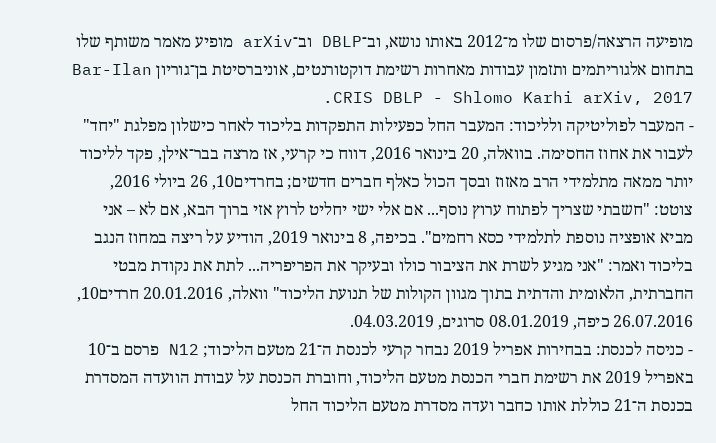מופיעה הרצאה/פרסום שלו מ־2012 באותו נושא, וב־DBLP וב־arXiv מופיע מאמר משותף שלו בתחום אלגוריתמים ותזמון עבודות מאחרות רשימת דוקטורנטים, אוניברסיטת בן־גוריון Bar-Ilan CRIS DBLP - Shlomo Karhi arXiv, 2017.
- המעבר לפוליטיקה ולליכוד: המעבר החל כפעילות התפקדות בליכוד לאחר כישלון מפלגת "יחד" לעבור את אחוז החסימה. בוואלה, 20 בינואר 2016, דווח כי קרעי, אז מרצה בבר־אילן, פקד לליכוד יותר ממאה מתלמידי הרב מאזוז ובסך הכול כאלף חברים חדשים; בחרדים10, 26 ביולי 2016, צוטט: "חשבתי שצריך לפתוח ערוץ נוסף... אם אלי ישי יחליט לרוץ אזי ברוך הבא, אם לא – אני מביא אופציה נוספת לתלמידי כסא רחמים". בכיפה, 8 בינואר 2019, הודיע על ריצה במחוז הנגב בליכוד ואמר: "אני מגיע לשרת את הציבור כולו ובעיקר את הפריפריה... לתת את נקודת מבטי החברתית, הלאומית והדתית בתוך מגוון הקולות של תנועת הליכוד" וואלה, 20.01.2016 חרדים10, 26.07.2016 כיפה, 08.01.2019 סרוגים, 04.03.2019.
- כניסה לכנסת: בבחירות אפריל 2019 נבחר קרעי לכנסת ה־21 מטעם הליכוד; N12 פרסם ב־10 באפריל 2019 את רשימת חברי הכנסת מטעם הליכוד, וחוברת הכנסת על עבודת הוועדה המסדרת בכנסת ה־21 כוללת אותו כחבר ועדה מסדרת מטעם הליכוד החל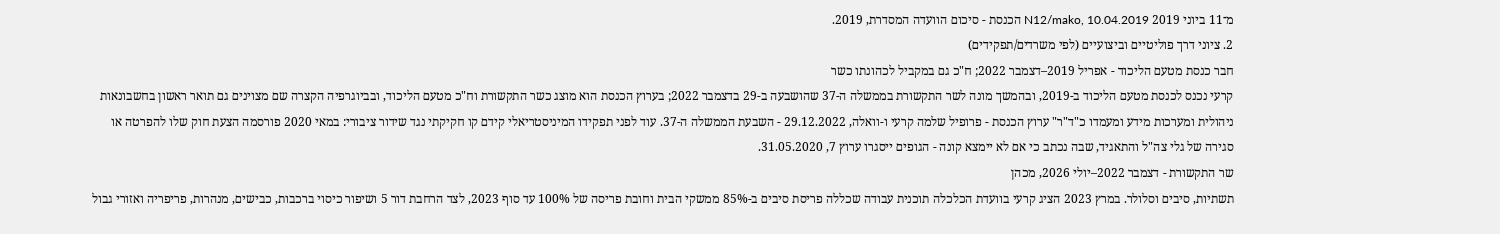מ־11 ביוני 2019 N12/mako, 10.04.2019 הכנסת - סיכום הוועדה המסדרת, 2019.
2. ציוני דרך פוליטיים וביצועיים (לפי משרדים/תפקידים)
חבר כנסת מטעם הליכוד - אפריל 2019–דצמבר 2022; ח"כ גם במקביל לכהונתו כשר
קרעי נכנס לכנסת מטעם הליכוד ב-2019, ובהמשך מונה לשר התקשורת בממשלה ה-37 שהושבעה ב-29 בדצמבר 2022; בערוץ הכנסת הוא מוצג כשר התקשורת וח"כ מטעם הליכוד, ובביוגרפיה הקצרה שם מצוינים גם תואר ראשון בחשבונאות ניהולית ומערכות מידע ומעמדו כ"ד"ר" ערוץ הכנסת - פרופיל שלמה קרעי ו-וואלה, 29.12.2022 - השבעת הממשלה ה-37. עוד לפני תפקידו המיניסטריאלי קידם קו חקיקתי נגד שידור ציבורי: במאי 2020 פורסמה הצעת חוק שלו להפרטה או סגירה של גלי צה"ל והתאגיד, שבה נכתב כי אם לא יימצא קונה - הגופים ייסגרו ערוץ 7, 31.05.2020.
שר התקשורת - דצמבר 2022–יולי 2026, מכהן
תשתיות, סיבים וסלולר. במרץ 2023 הציג קרעי בוועדת הכלכלה תוכנית עבודה שכללה פריסת סיבים ב-85% ממשקי הבית וחובת פריסה של 100% עד סוף 2023, לצד הרחבת דור 5 ושיפור כיסוי ברכבות, כבישים, מנהרות, פריפריה ואזורי גבול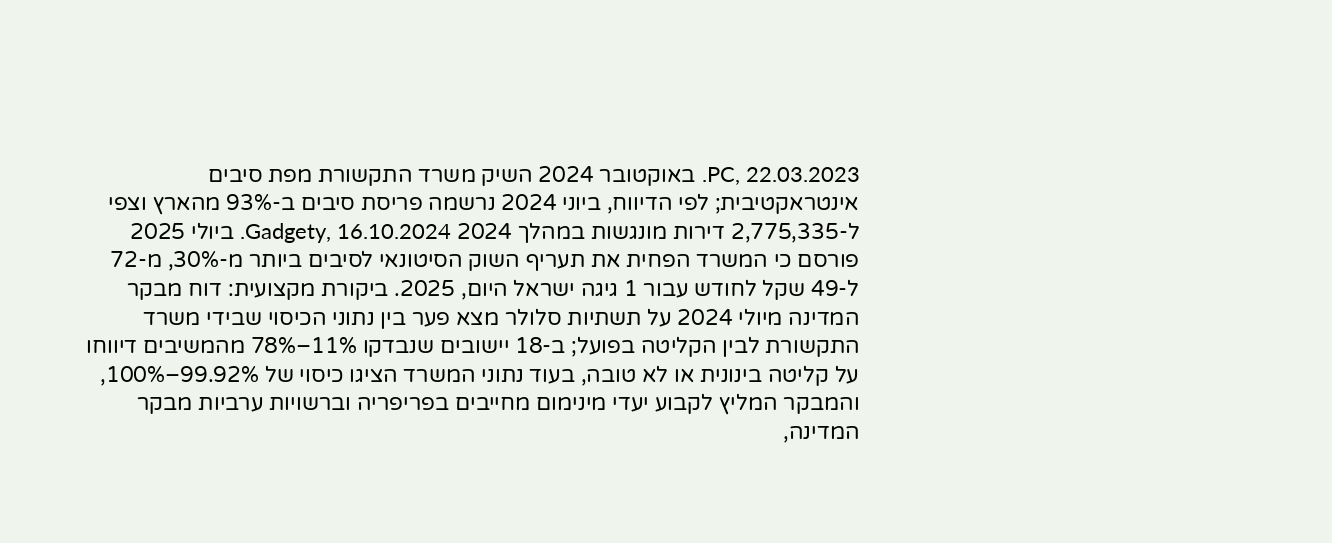PC, 22.03.2023. באוקטובר 2024 השיק משרד התקשורת מפת סיבים אינטראקטיבית; לפי הדיווח, ביוני 2024 נרשמה פריסת סיבים ב-93% מהארץ וצפי ל-2,775,335 דירות מונגשות במהלך 2024 Gadgety, 16.10.2024. ביולי 2025 פורסם כי המשרד הפחית את תעריף השוק הסיטונאי לסיבים ביותר מ-30%, מ-72 ל-49 שקל לחודש עבור 1 גיגה ישראל היום, 2025. ביקורת מקצועית: דוח מבקר המדינה מיולי 2024 על תשתיות סלולר מצא פער בין נתוני הכיסוי שבידי משרד התקשורת לבין הקליטה בפועל; ב-18 יישובים שנבדקו 11%–78% מהמשיבים דיווחו על קליטה בינונית או לא טובה, בעוד נתוני המשרד הציגו כיסוי של 99.92%–100%, והמבקר המליץ לקבוע יעדי מינימום מחייבים בפריפריה וברשויות ערביות מבקר המדינה,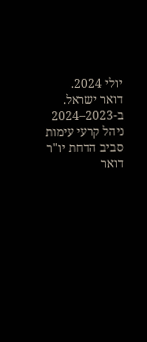יולי 2024.
דואר ישראל. ב-2023–2024 ניהל קרעי עימות סביב הדחת יו"ר דואר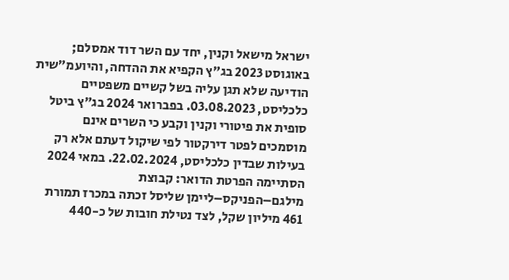ישראל מישאל וקנין, יחד עם השר דוד אמסלם; באוגוסט 2023 בג"ץ הקפיא את ההדחה, והיועמ"שית הודיעה שלא תגן עליה בשל קשיים משפטיים כלכליסט, 03.08.2023. בפברואר 2024 בג"ץ ביטל סופית את פיטורי וקנין וקבע כי השרים אינם מוסמכים לפטר דירקטור לפי שיקול דעתם אלא רק בעילות שבדין כלכליסט, 22.02.2024. במאי 2024 הסתיימה הפרטת הדואר: קבוצת מילגם–הפניקס–ליימן שליסל זכתה במכרז תמורת 461 מיליון שקל, לצד נטילת חובות של כ-440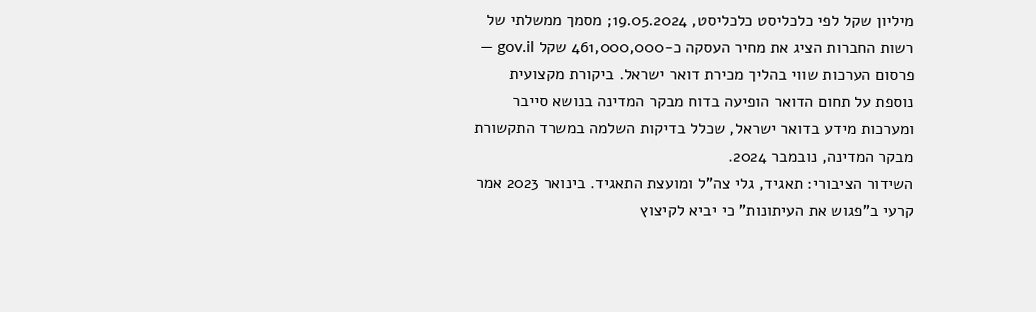מיליון שקל לפי כלכליסט כלכליסט, 19.05.2024; מסמך ממשלתי של רשות החברות הציג את מחיר העסקה כ-461,000,000 שקל gov.il — פרסום הערכות שווי בהליך מכירת דואר ישראל. ביקורת מקצועית נוספת על תחום הדואר הופיעה בדוח מבקר המדינה בנושא סייבר ומערכות מידע בדואר ישראל, שכלל בדיקות השלמה במשרד התקשורת מבקר המדינה, נובמבר 2024.
השידור הציבורי: תאגיד, גלי צה"ל ומועצת התאגיד. בינואר 2023 אמר קרעי ב"פגוש את העיתונות" כי יביא לקיצוץ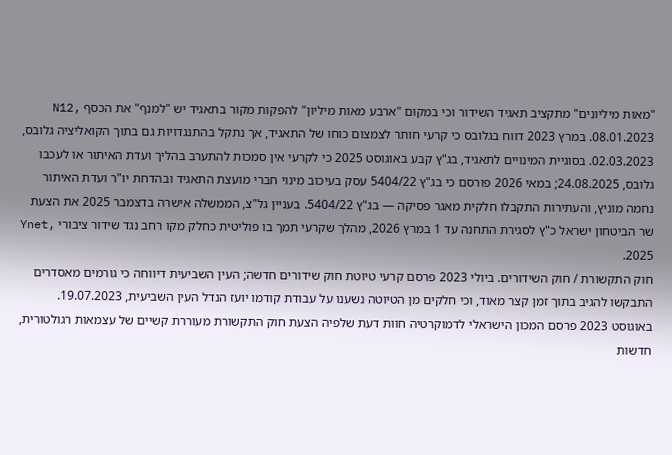"מאות מיליונים" מתקציב תאגיד השידור וכי במקום "ארבע מאות מיליון" להפקות מקור בתאגיד יש "למנף" את הכסף N12, 08.01.2023. במרץ 2023 דווח בגלובס כי קרעי חותר לצמצום כוחו של התאגיד, אך נתקל בהתנגדויות גם בתוך הקואליציה גלובס, 02.03.2023. בסוגיית המינויים לתאגיד, בג"ץ קבע באוגוסט 2025 כי לקרעי אין סמכות להתערב בהליך ועדת האיתור או לעכבו גלובס, 24.08.2025; במאי 2026 פורסם כי בג"ץ 5404/22 עסק בעיכוב מינוי חברי מועצת התאגיד ובהדחת יו"ר ועדת האיתור נחמה מוניץ, והעתירות התקבלו חלקית מאגר פסיקה — בג"ץ 5404/22. בעניין גל"צ, הממשלה אישרה בדצמבר 2025 את הצעת שר הביטחון ישראל כ"ץ לסגירת התחנה עד 1 במרץ 2026, מהלך שקרעי תמך בו פוליטית כחלק מקו רחב נגד שידור ציבורי Ynet, 2025.
חוק התקשורת / חוק השידורים. ביולי 2023 פרסם קרעי טיוטת חוק שידורים חדשה; העין השביעית דיווחה כי גורמים מאסדרים התבקשו להגיב בתוך זמן קצר מאוד, וכי חלקים מן הטיוטה נשענו על עבודת קודמו יועז הנדל העין השביעית, 19.07.2023. באוגוסט 2023 פרסם המכון הישראלי לדמוקרטיה חוות דעת שלפיה הצעת חוק התקשורת מעוררת קשיים של עצמאות רגולטורית, חדשות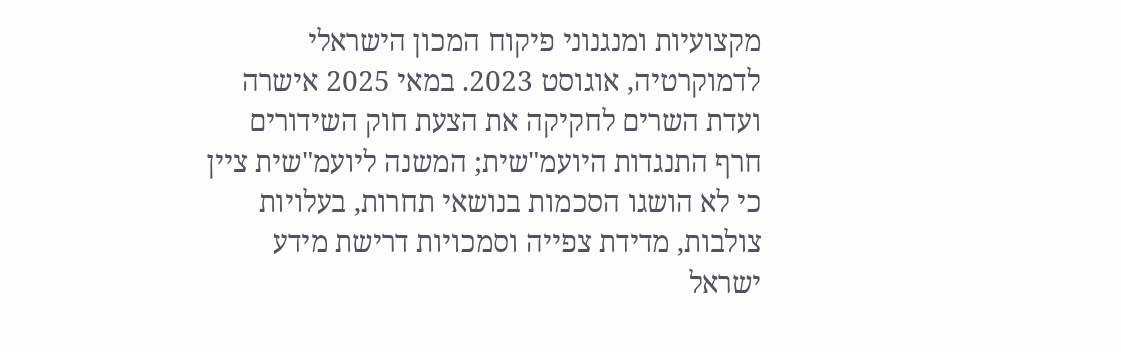מקצועיות ומנגנוני פיקוח המכון הישראלי לדמוקרטיה, אוגוסט 2023. במאי 2025 אישרה ועדת השרים לחקיקה את הצעת חוק השידורים חרף התנגדות היועמ"שית; המשנה ליועמ"שית ציין כי לא הושגו הסכמות בנושאי תחרות, בעלויות צולבות, מדידת צפייה וסמכויות דרישת מידע ישראל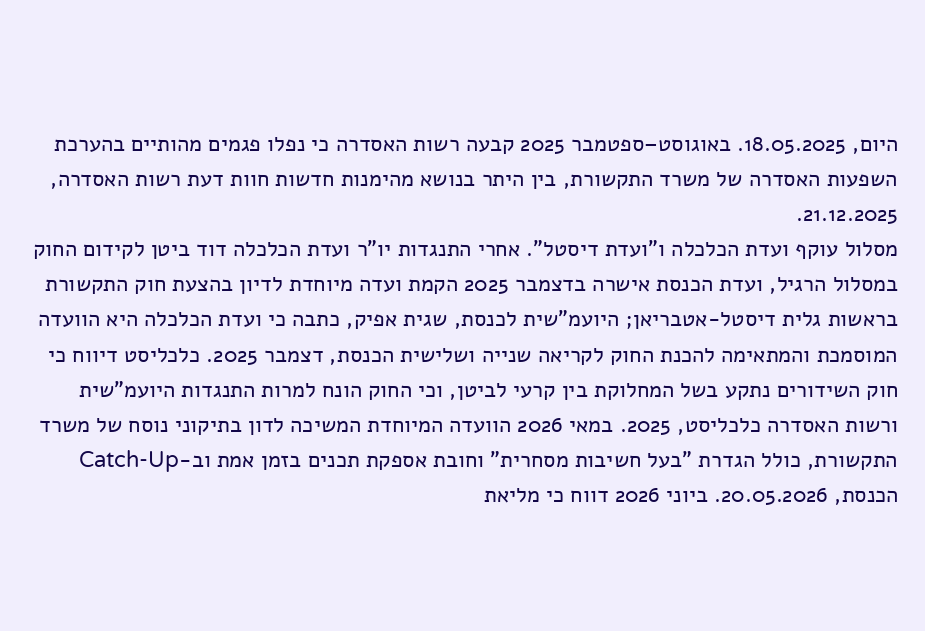היום, 18.05.2025. באוגוסט–ספטמבר 2025 קבעה רשות האסדרה כי נפלו פגמים מהותיים בהערכת השפעות האסדרה של משרד התקשורת, בין היתר בנושא מהימנות חדשות חוות דעת רשות האסדרה, 21.12.2025.
מסלול עוקף ועדת הכלכלה ו"ועדת דיסטל". אחרי התנגדות יו"ר ועדת הכלכלה דוד ביטן לקידום החוק במסלול הרגיל, ועדת הכנסת אישרה בדצמבר 2025 הקמת ועדה מיוחדת לדיון בהצעת חוק התקשורת בראשות גלית דיסטל-אטבריאן; היועמ"שית לכנסת, שגית אפיק, כתבה כי ועדת הכלכלה היא הוועדה המוסמכת והמתאימה להכנת החוק לקריאה שנייה ושלישית הכנסת, דצמבר 2025. כלכליסט דיווח כי חוק השידורים נתקע בשל המחלוקת בין קרעי לביטן, וכי החוק הונח למרות התנגדות היועמ"שית ורשות האסדרה כלכליסט, 2025. במאי 2026 הוועדה המיוחדת המשיכה לדון בתיקוני נוסח של משרד התקשורת, כולל הגדרת "בעל חשיבות מסחרית" וחובת אספקת תכנים בזמן אמת וב-Catch-Up הכנסת, 20.05.2026. ביוני 2026 דווח כי מליאת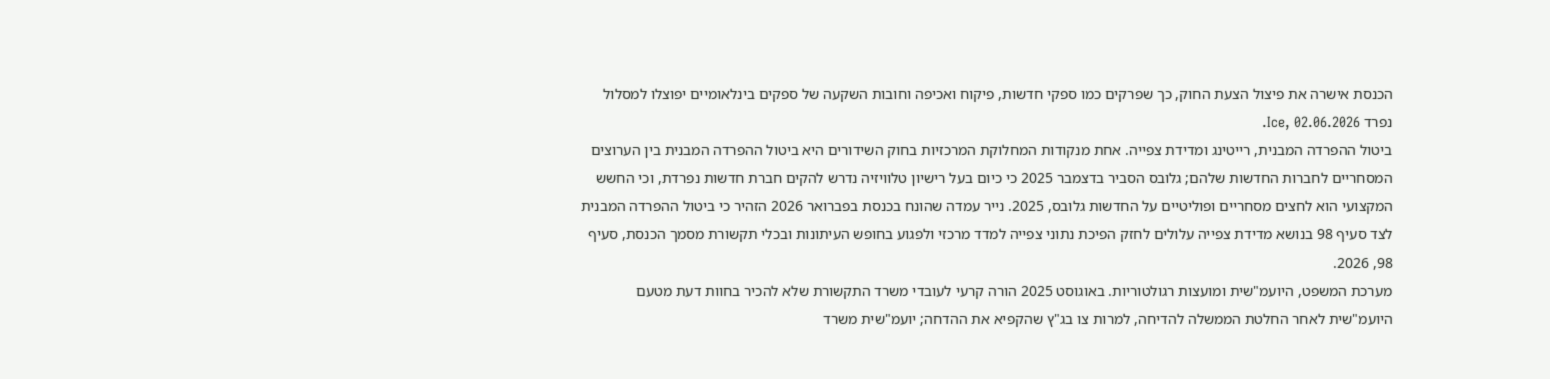הכנסת אישרה את פיצול הצעת החוק, כך שפרקים כמו ספקי חדשות, פיקוח ואכיפה וחובות השקעה של ספקים בינלאומיים יפוצלו למסלול נפרד Ice, 02.06.2026.
ביטול ההפרדה המבנית, רייטינג ומדידת צפייה. אחת מנקודות המחלוקת המרכזיות בחוק השידורים היא ביטול ההפרדה המבנית בין הערוצים המסחריים לחברות החדשות שלהם; גלובס הסביר בדצמבר 2025 כי כיום בעל רישיון טלוויזיה נדרש להקים חברת חדשות נפרדת, וכי החשש המקצועי הוא לחצים מסחריים ופוליטיים על החדשות גלובס, 2025. נייר עמדה שהונח בכנסת בפברואר 2026 הזהיר כי ביטול ההפרדה המבנית לצד סעיף 98 בנושא מדידת צפייה עלולים לחזק הפיכת נתוני צפייה למדד מרכזי ולפגוע בחופש העיתונות ובכלי תקשורת מסמך הכנסת, סעיף 98, 2026.
מערכת המשפט, היועמ"שית ומועצות רגולטוריות. באוגוסט 2025 הורה קרעי לעובדי משרד התקשורת שלא להכיר בחוות דעת מטעם היועמ"שית לאחר החלטת הממשלה להדיחה, למרות צו בג"ץ שהקפיא את ההדחה; יועמ"שית משרד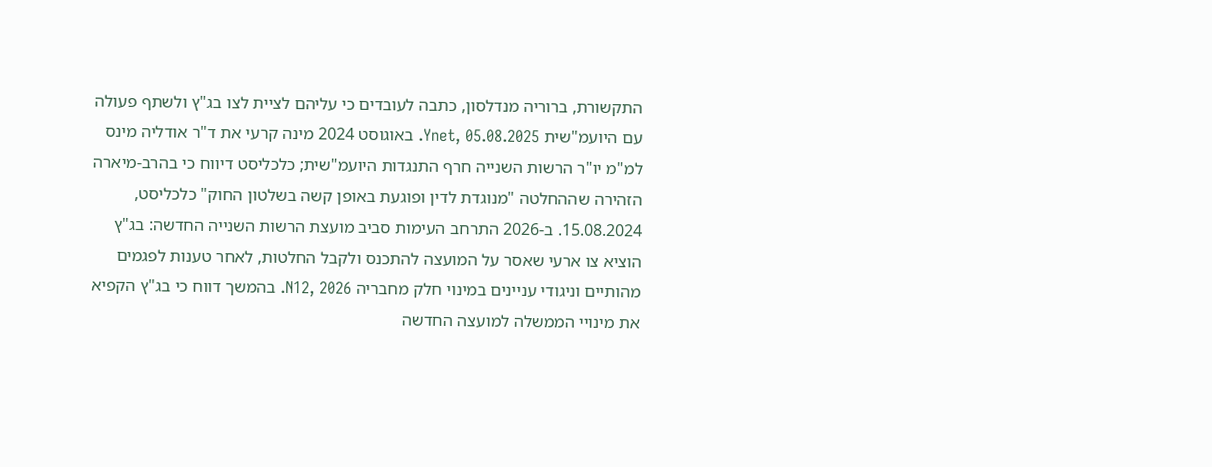התקשורת, ברוריה מנדלסון, כתבה לעובדים כי עליהם לציית לצו בג"ץ ולשתף פעולה עם היועמ"שית Ynet, 05.08.2025. באוגוסט 2024 מינה קרעי את ד"ר אודליה מינס למ"מ יו"ר הרשות השנייה חרף התנגדות היועמ"שית; כלכליסט דיווח כי בהרב-מיארה הזהירה שההחלטה "מנוגדת לדין ופוגעת באופן קשה בשלטון החוק" כלכליסט, 15.08.2024. ב-2026 התרחב העימות סביב מועצת הרשות השנייה החדשה: בג"ץ הוציא צו ארעי שאסר על המועצה להתכנס ולקבל החלטות, לאחר טענות לפגמים מהותיים וניגודי עניינים במינוי חלק מחבריה N12, 2026. בהמשך דווח כי בג"ץ הקפיא את מינויי הממשלה למועצה החדשה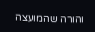והורה שהמועצה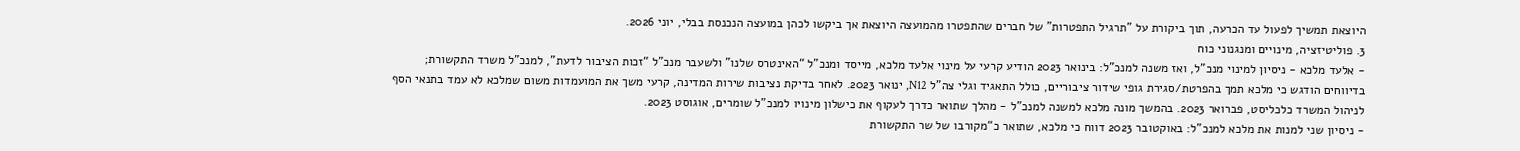היוצאת תמשיך לפעול עד הכרעה, תוך ביקורת על "תרגיל התפטרות" של חברים שהתפטרו מהמועצה היוצאת אך ביקשו לכהן במועצה הנכנסת בבלי, יוני 2026.
3. פוליטיזציה, מינויים ומנגנוני כוח
- אלעד מלכא - ניסיון למינוי מנכ"ל, ואז משנה למנכ"ל: בינואר 2023 הודיע קרעי על מינוי אלעד מלכא, מייסד ומנכ"ל “האינטרס שלנו” ולשעבר מנכ"ל “זכות הציבור לדעת”, למנכ"ל משרד התקשורת; בדיווחים הודגש כי מלכא תמך בהפרטת/סגירת גופי שידור ציבוריים, כולל התאגיד וגלי צה"ל N12, ינואר 2023. לאחר בדיקת נציבות שירות המדינה, קרעי משך את המועמדות משום שמלכא לא עמד בתנאי הסף לניהול המשרד כלכליסט, פברואר 2023. בהמשך מונה מלכא למשנה למנכ"ל - מהלך שתואר כדרך לעקוף את כישלון מינויו למנכ"ל שומרים, אוגוסט 2023.
- ניסיון שני למנות את מלכא למנכ"ל: באוקטובר 2023 דווח כי מלכא, שתואר כ“מקורבו של שר התקשורת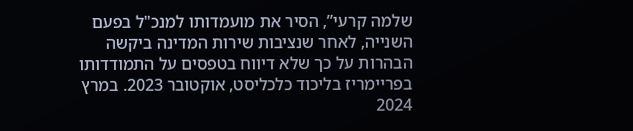שלמה קרעי”, הסיר את מועמדותו למנכ"ל בפעם השנייה, לאחר שנציבות שירות המדינה ביקשה הבהרות על כך שלא דיווח בטפסים על התמודדותו בפריימריז בליכוד כלכליסט, אוקטובר 2023. במרץ 2024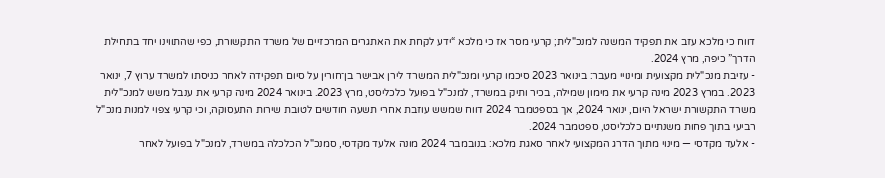דווח כי מלכא עזב את תפקיד המשנה למנכ"לית; קרעי מסר אז כי מלכא “ידע לקחת את האתגרים המרכזיים של משרד התקשורת, כפי שהתווינו יחד בתחילת הדרך” כיפה, מרץ 2024.
- עזיבת מנכ"לית מקצועית ומינויי מעבר: בינואר 2023 סיכמו קרעי ומנכ"לית המשרד לירן אבישר בן־חורין על סיום תפקידה לאחר כניסתו למשרד ערוץ 7, ינואר 2023. במרץ 2023 מינה קרעי את מימון שמילה, בכיר ותיק במשרד, למנכ"ל בפועל כלכליסט, מרץ 2023. בינואר 2024 מינה קרעי את ענבל משש למנכ"לית משרד התקשורת ישראל היום, ינואר 2024, אך בספטמבר 2024 דווח שמשש עוזבת אחרי תשעה חודשים לטובת שירות התעסוקה, וכי קרעי צפוי למנות מנכ"ל רביעי בתוך פחות משנתיים כלכליסט, ספטמבר 2024.
- אלעד מקדסי — מינוי מתוך הדרג המקצועי לאחר סאגת מלכא: בנובמבר 2024 מונה אלעד מקדסי, סמנכ"ל הכלכלה במשרד, למנכ"ל בפועל לאחר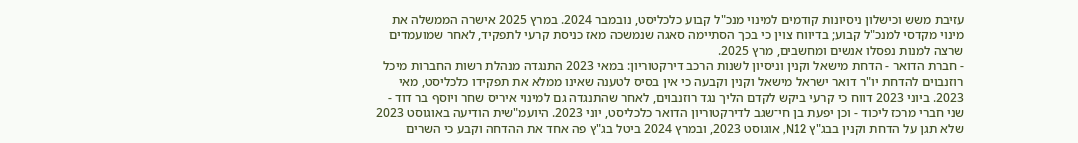עזיבת משש וכישלון ניסיונות קודמים למינוי מנכ"ל קבוע כלכליסט, נובמבר 2024. במרץ 2025 אישרה הממשלה את מינוי מקדסי למנכ"ל קבוע; בדיווח צוין כי בכך הסתיימה סאגה שנמשכה מאז כניסת קרעי לתפקיד, לאחר שמועמדים שרצה למנות נפסלו אנשים ומחשבים, מרץ 2025.
- חברת הדואר - הדחת מישאל וקנין וניסיון לשנות הרכב דירקטוריון: במאי 2023 התנגדה מנהלת רשות החברות מיכל רוזנבוים להדחת יו"ר דואר ישראל מישאל וקנין וקבעה כי אין בסיס לטענה שאינו ממלא את תפקידו כלכליסט, מאי 2023. ביוני 2023 דווח כי קרעי ביקש לקדם הליך נגד רוזנבוים, לאחר שהתנגדה גם למינוי איריס שחר ויוסף בר דוד - שני חברי מרכז ליכוד - וכן יפעת בן חי־שגב לדירקטוריון הדואר כלכליסט, יוני 2023. היועמ"שית הודיעה באוגוסט 2023 שלא תגן על הדחת וקנין בבג"ץ N12, אוגוסט 2023, ובמרץ 2024 ביטל בג"ץ פה אחד את ההדחה וקבע כי השרים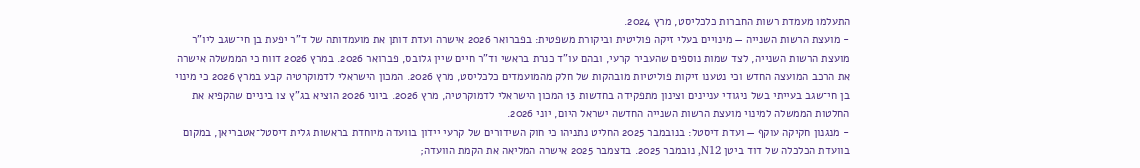התעלמו מעמדת רשות החברות כלכליסט, מרץ 2024.
- מועצת הרשות השנייה — מינויים בעלי זיקה פוליטית וביקורת משפטית: בפברואר 2026 אישרה ועדת דותן את מועמדותה של ד"ר יפעת בן חי־שגב ליו"ר מועצת הרשות השנייה, לצד שמות נוספים שהעביר קרעי, ובהם עו"ד כנרת בראשי וד"ר חיים שיין גלובס, פברואר 2026. במרץ 2026 דווח כי הממשלה אישרה את הרכב המועצה החדש וכי נטענו זיקות פוליטיות מובהקות של חלק מהמועמדים כלכליסט, מרץ 2026. המכון הישראלי לדמוקרטיה קבע במרץ 2026 כי מינוי בן חי־שגב בעייתי בשל ניגודי עניינים וצינון מתפקידה בחדשות 13 המכון הישראלי לדמוקרטיה, מרץ 2026. ביוני 2026 הוציא בג"ץ צו ביניים שהקפיא את החלטות הממשלה למינוי מועצת הרשות השנייה החדשה ישראל היום, יוני 2026.
- מנגנון חקיקה עוקף — ועדת דיסטל: בנובמבר 2025 החליט נתניהו כי חוק השידורים של קרעי יידון בוועדה מיוחדת בראשות גלית דיסטל־אטבריאן, במקום בוועדת הכלכלה של דוד ביטן N12, נובמבר 2025. בדצמבר 2025 אישרה המליאה את הקמת הוועדה;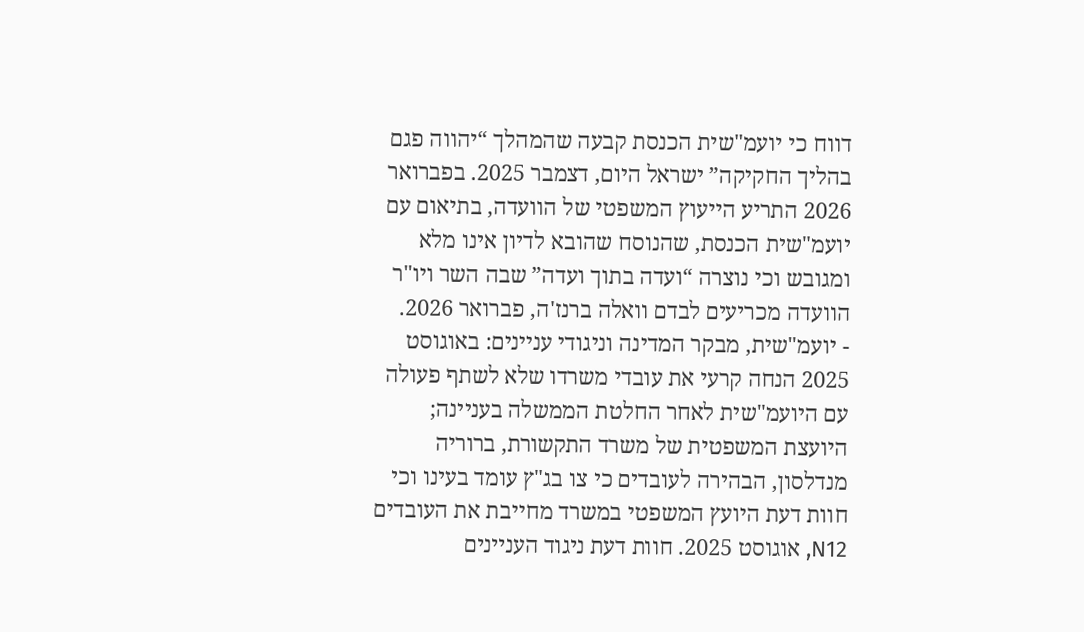דווח כי יועמ"שית הכנסת קבעה שהמהלך “יהווה פגם בהליך החקיקה” ישראל היום, דצמבר 2025. בפברואר 2026 התריע הייעוץ המשפטי של הוועדה, בתיאום עם יועמ"שית הכנסת, שהנוסח שהובא לדיון אינו מלא ומגובש וכי נוצרה “ועדה בתוך ועדה” שבה השר ויו"ר הוועדה מכריעים לבדם וואלה ברנז'ה, פברואר 2026.
- יועמ"שית, מבקר המדינה וניגודי עניינים: באוגוסט 2025 הנחה קרעי את עובדי משרדו שלא לשתף פעולה עם היועמ"שית לאחר החלטת הממשלה בעניינה; היועצת המשפטית של משרד התקשורת, ברוריה מנדלסון, הבהירה לעובדים כי צו בג"ץ עומד בעינו וכי חוות דעת היועץ המשפטי במשרד מחייבת את העובדים N12, אוגוסט 2025. חוות דעת ניגוד העניינים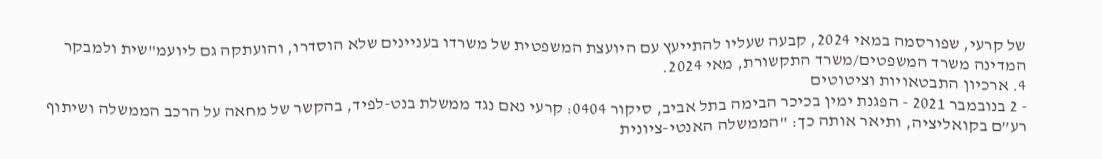של קרעי, שפורסמה במאי 2024, קבעה שעליו להתייעץ עם היועצת המשפטית של משרדו בעניינים שלא הוסדרו, והועתקה גם ליועמ"שית ולמבקר המדינה משרד המשפטים/משרד התקשורת, מאי 2024.
4. ארכיון התבטאויות וציטוטים
- 2 בנובמבר 2021 - הפגנת ימין בכיכר הבימה בתל אביב, סיקור 0404: קרעי נאם נגד ממשלת בנט-לפיד, בהקשר של מחאה על הרכב הממשלה ושיתוף רע”ם בקואליציה, ותיאר אותה כך: "הממשלה האנטי-ציונית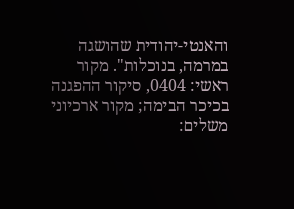והאנטי-יהודית שהושגה במרמה, בנוכלות". מקור ראשי: 0404, סיקור ההפגנה בכיכר הבימה; מקור ארכיוני משלים: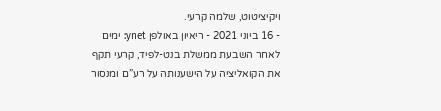ויקיציטוט, שלמה קרעי.
- 16 ביוני 2021 - ריאיון באולפן ynet: ימים לאחר השבעת ממשלת בנט-לפיד, קרעי תקף את הקואליציה על הישענותה על רע”ם ומנסור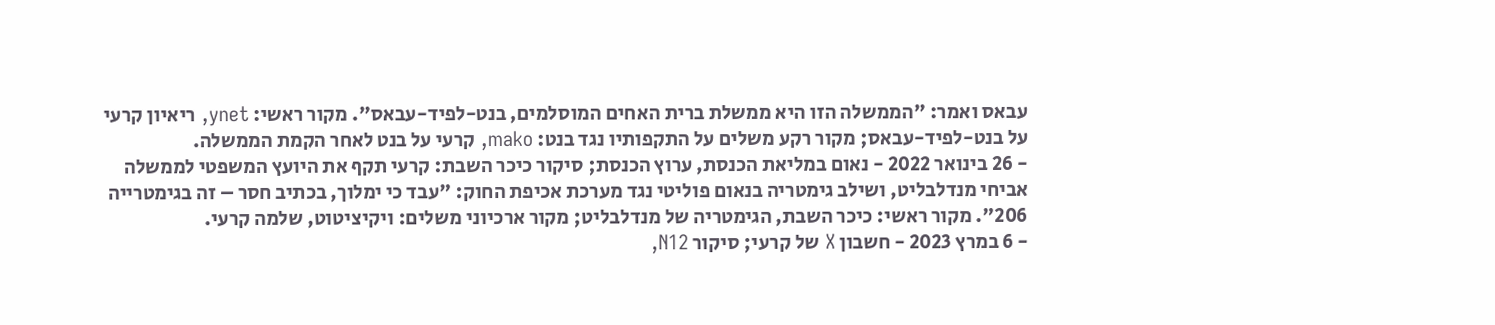עבאס ואמר: "הממשלה הזו היא ממשלת ברית האחים המוסלמים, בנט-לפיד-עבאס". מקור ראשי: ynet, ריאיון קרעי על בנט-לפיד-עבאס; מקור רקע משלים על התקפותיו נגד בנט: mako, קרעי על בנט לאחר הקמת הממשלה.
- 26 בינואר 2022 - נאום במליאת הכנסת, ערוץ הכנסת; סיקור כיכר השבת: קרעי תקף את היועץ המשפטי לממשלה אביחי מנדלבליט, ושילב גימטריה בנאום פוליטי נגד מערכת אכיפת החוק: "עבד כי ימלוך, בכתיב חסר – זה בגימטרייה 206". מקור ראשי: כיכר השבת, הגימטריה של מנדלבליט; מקור ארכיוני משלים: ויקיציטוט, שלמה קרעי.
- 6 במרץ 2023 - חשבון X של קרעי; סיקור N12,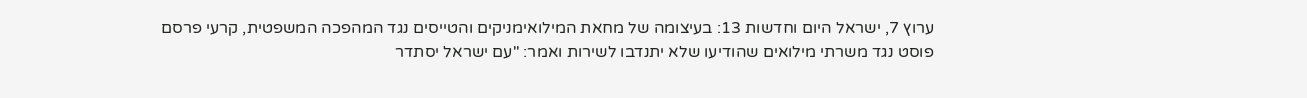ערוץ 7, ישראל היום וחדשות 13: בעיצומה של מחאת המילואימניקים והטייסים נגד המהפכה המשפטית, קרעי פרסם פוסט נגד משרתי מילואים שהודיעו שלא יתנדבו לשירות ואמר: "עם ישראל יסתדר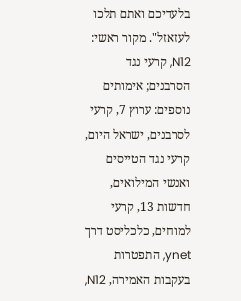בלעדיכם ואתם תלכו לעזאזל". מקור ראשי: N12, קרעי נגד הסרבנים; אימותים נוספים: ערוץ 7, קרעי לסרבנים, ישראל היום, קרעי נגד הטייסים ואנשי המילואים, חדשות 13, קרעי למוחים, כלכליסט דרך ynet, התפטרות בעקבות האמירה, N12,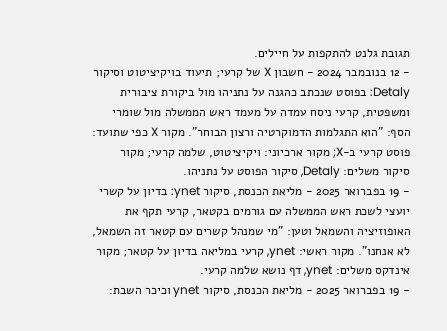תגובת גלנט להתקפות על חיילים.
- 12 בנובמבר 2024 - חשבון X של קרעי; תיעוד בויקיציטוט וסיקור Detaly: בפוסט שנכתב כהגנה על נתניהו מול ביקורת ציבורית ומשפטית, קרעי ניסח עמדה על מעמד ראש הממשלה מול שומרי הסף: "הוא התגלמות הדמוקרטיה ורצון הבוחר". מקור X כפי שתועד: פוסט קרעי ב-X; מקור ארכיוני: ויקיציטוט, שלמה קרעי; מקור סיקור משלים: Detaly, סיקור הפוסט על נתניהו.
- 19 בפברואר 2025 - מליאת הכנסת, סיקור ynet: בדיון על קשרי יועצי לשכת ראש הממשלה עם גורמים בקטאר, קרעי תקף את האופוזיציה והשמאל וטען: "מי שמנהל קשרים עם קטאר זה השמאל, לא אנחנו". מקור ראשי: ynet, קרעי במליאה בדיון על קטאר; מקור אינדקס משלים: ynet, דף נושא שלמה קרעי.
- 19 בפברואר 2025 - מליאת הכנסת, סיקור ynet וכיכר השבת: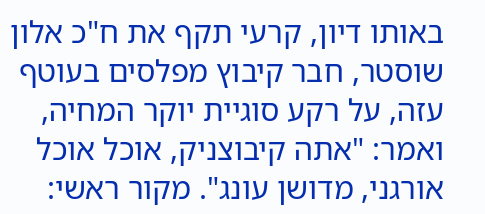באותו דיון, קרעי תקף את ח"כ אלון שוסטר, חבר קיבוץ מפלסים בעוטף עזה, על רקע סוגיית יוקר המחיה, ואמר: "אתה קיבוצניק, אוכל אוכל אורגני, מדושן עונג". מקור ראשי: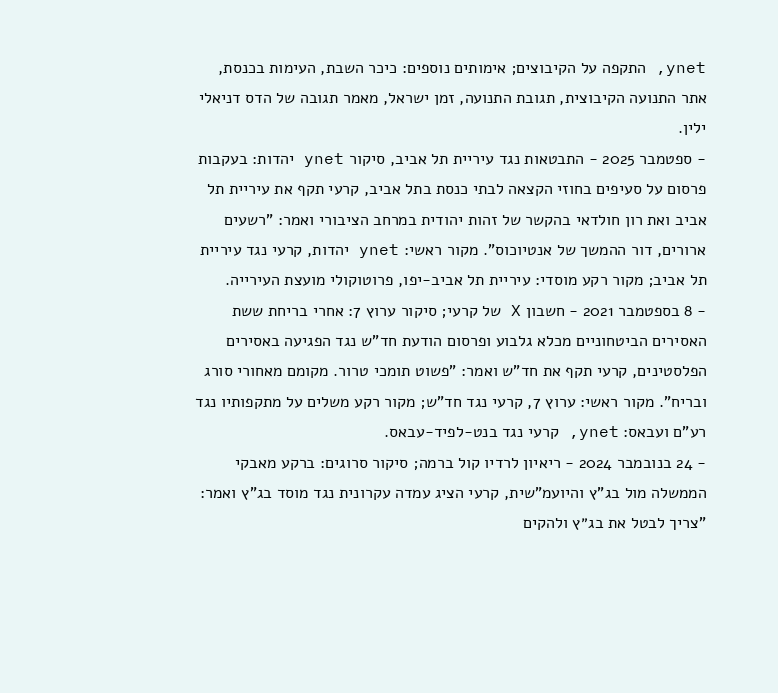ynet, התקפה על הקיבוצים; אימותים נוספים: כיכר השבת, העימות בכנסת, אתר התנועה הקיבוצית, תגובת התנועה, זמן ישראל, מאמר תגובה של הדס דניאלי ילין.
- ספטמבר 2025 - התבטאות נגד עיריית תל אביב, סיקור ynet יהדות: בעקבות פרסום על סעיפים בחוזי הקצאה לבתי כנסת בתל אביב, קרעי תקף את עיריית תל אביב ואת רון חולדאי בהקשר של זהות יהודית במרחב הציבורי ואמר: "רשעים ארורים, דור ההמשך של אנטיוכוס". מקור ראשי: ynet יהדות, קרעי נגד עיריית תל אביב; מקור רקע מוסדי: עיריית תל אביב-יפו, פרוטוקולי מועצת העירייה.
- 8 בספטמבר 2021 - חשבון X של קרעי; סיקור ערוץ 7: אחרי בריחת ששת האסירים הביטחוניים מכלא גלבוע ופרסום הודעת חד"ש נגד הפגיעה באסירים הפלסטינים, קרעי תקף את חד"ש ואמר: "פשוט תומכי טרור. מקומם מאחורי סורג ובריח". מקור ראשי: ערוץ 7, קרעי נגד חד"ש; מקור רקע משלים על מתקפותיו נגד רע”ם ועבאס: ynet, קרעי נגד בנט-לפיד-עבאס.
- 24 בנובמבר 2024 - ריאיון לרדיו קול ברמה; סיקור סרוגים: ברקע מאבקי הממשלה מול בג"ץ והיועמ"שית, קרעי הציג עמדה עקרונית נגד מוסד בג"ץ ואמר: "צריך לבטל את בג״ץ ולהקים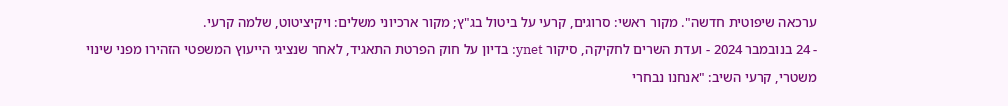ערכאה שיפוטית חדשה". מקור ראשי: סרוגים, קרעי על ביטול בג"ץ; מקור ארכיוני משלים: ויקיציטוט, שלמה קרעי.
- 24 בנובמבר 2024 - ועדת השרים לחקיקה, סיקור ynet: בדיון על חוק הפרטת התאגיד, לאחר שנציגי הייעוץ המשפטי הזהירו מפני שינוי משטרי, קרעי השיב: "אנחנו נבחרי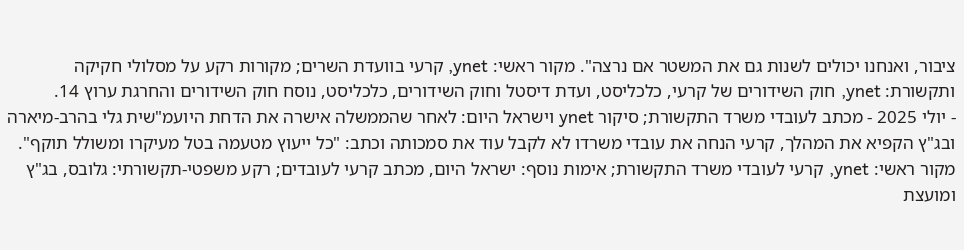ציבור, ואנחנו יכולים לשנות גם את המשטר אם נרצה". מקור ראשי: ynet, קרעי בוועדת השרים; מקורות רקע על מסלולי חקיקה ותקשורת: ynet, חוק השידורים של קרעי, כלכליסט, ועדת דיסטל וחוק השידורים, כלכליסט, נוסח חוק השידורים והחרגת ערוץ 14.
- יולי 2025 - מכתב לעובדי משרד התקשורת; סיקור ynet וישראל היום: לאחר שהממשלה אישרה את הדחת היועמ"שית גלי בהרב-מיארה ובג"ץ הקפיא את המהלך, קרעי הנחה את עובדי משרדו לא לקבל עוד את סמכותה וכתב: "כל ייעוץ מטעמה בטל מעיקרו ומשולל תוקף". מקור ראשי: ynet, קרעי לעובדי משרד התקשורת; אימות נוסף: ישראל היום, מכתב קרעי לעובדים; רקע משפטי-תקשורתי: גלובס, בג"ץ ומועצת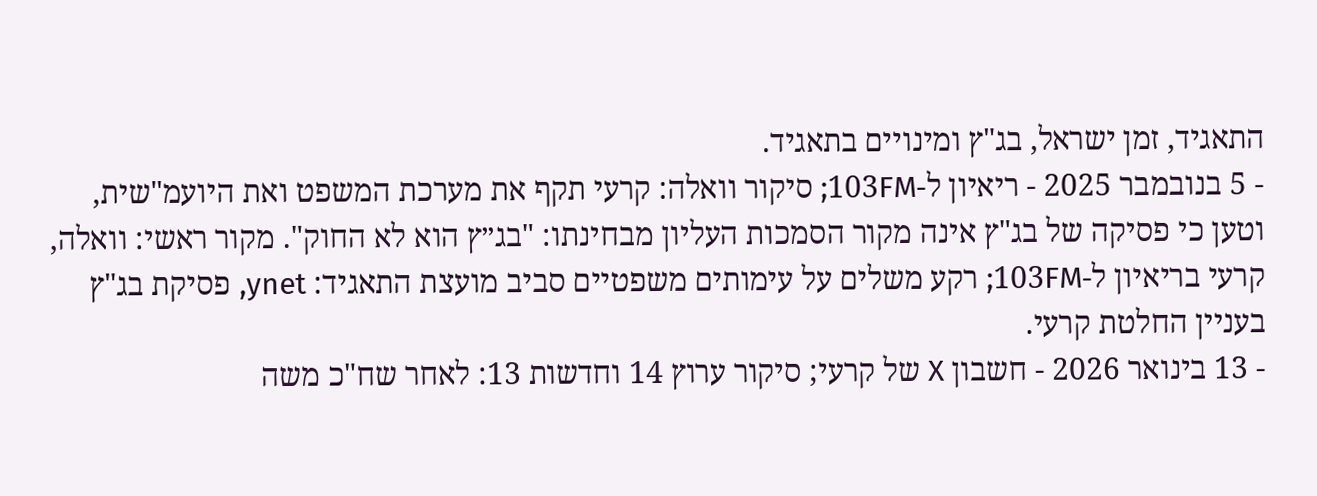התאגיד, זמן ישראל, בג"ץ ומינויים בתאגיד.
- 5 בנובמבר 2025 - ריאיון ל-103FM; סיקור וואלה: קרעי תקף את מערכת המשפט ואת היועמ"שית, וטען כי פסיקה של בג"ץ אינה מקור הסמכות העליון מבחינתו: "בג״ץ הוא לא החוק". מקור ראשי: וואלה, קרעי בריאיון ל-103FM; רקע משלים על עימותים משפטיים סביב מועצת התאגיד: ynet, פסיקת בג"ץ בעניין החלטת קרעי.
- 13 בינואר 2026 - חשבון X של קרעי; סיקור ערוץ 14 וחדשות 13: לאחר שח"כ משה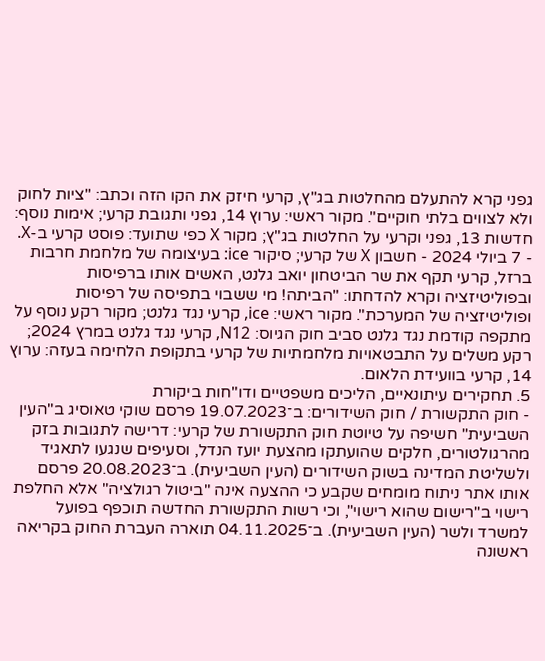גפני קרא להתעלם מהחלטות בג"ץ, קרעי חיזק את הקו הזה וכתב: "ציות לחוק ולא לצווים בלתי חוקיים". מקור ראשי: ערוץ 14, גפני ותגובת קרעי; אימות נוסף: חדשות 13, גפני וקרעי על החלטות בג"ץ; מקור X כפי שתועד: פוסט קרעי ב-X.
- 7 ביולי 2024 - חשבון X של קרעי; סיקור ice: בעיצומה של מלחמת חרבות ברזל, קרעי תקף את שר הביטחון יואב גלנט, האשים אותו ברפיסות ובפוליטיזציה וקרא להדחתו: "הביתה! מי ששבוי בתפיסה של רפיסות ופוליטיזציה של המערכת". מקור ראשי: ice, קרעי נגד גלנט; מקור רקע נוסף על מתקפה קודמת נגד גלנט סביב חוק הגיוס: N12, קרעי נגד גלנט במרץ 2024; רקע משלים על התבטאויות מלחמתיות של קרעי בתקופת הלחימה בעזה: ערוץ 14, קרעי בוועידת הלאום.
5. תחקירים עיתונאיים, הליכים משפטיים ודו"חות ביקורת
- חוק התקשורת / חוק השידורים: ב־19.07.2023 פרסם שוקי טאוסיג ב"העין השביעית" חשיפה על טיוטת חוק התקשורת של קרעי: דרישה לתגובות בזק מהרגולטורים, חלקים שהועתקו מהצעת יועז הנדל, וסעיפים שנגעו לתאגיד ולשליטת המדינה בשוק השידורים (העין השביעית). ב־20.08.2023 פרסם אותו אתר ניתוח מומחים שקבע כי ההצעה אינה "ביטול רגולציה" אלא החלפת רישוי ב"רישום שהוא רישוי", וכי רשות התקשורת החדשה תוכפף בפועל למשרד ולשר (העין השביעית). ב־04.11.2025 תוארה העברת החוק בקריאה ראשונה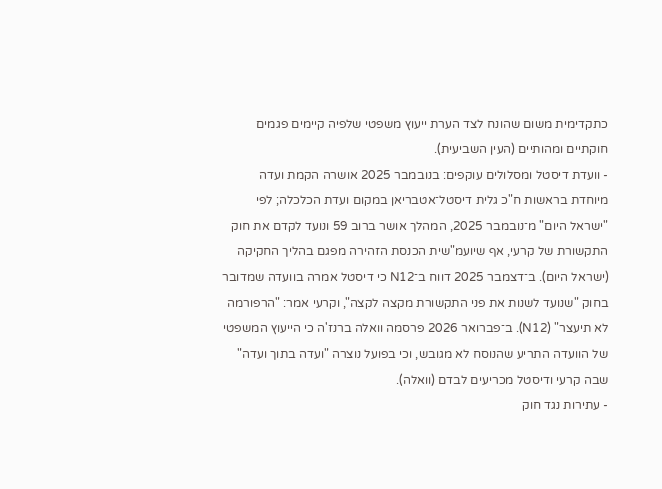כתקדימית משום שהונח לצד הערת ייעוץ משפטי שלפיה קיימים פגמים חוקתיים ומהותיים (העין השביעית).
- וועדת דיסטל ומסלולים עוקפים: בנובמבר 2025 אושרה הקמת ועדה מיוחדת בראשות ח"כ גלית דיסטל־אטבריאן במקום ועדת הכלכלה; לפי "ישראל היום" מ־נובמבר 2025, המהלך אושר ברוב 59 ונועד לקדם את חוק התקשורת של קרעי, אף שיועמ"שית הכנסת הזהירה מפגם בהליך החקיקה (ישראל היום). ב־דצמבר 2025 דווח ב־N12 כי דיסטל אמרה בוועדה שמדובר בחוק "שנועד לשנות את פני התקשורת מקצה לקצה", וקרעי אמר: "הרפורמה לא תיעצר" (N12). ב־פברואר 2026 פרסמה וואלה ברנז'ה כי הייעוץ המשפטי של הוועדה התריע שהנוסח לא מגובש, וכי בפועל נוצרה "ועדה בתוך ועדה" שבה קרעי ודיסטל מכריעים לבדם (וואלה).
- עתירות נגד חוק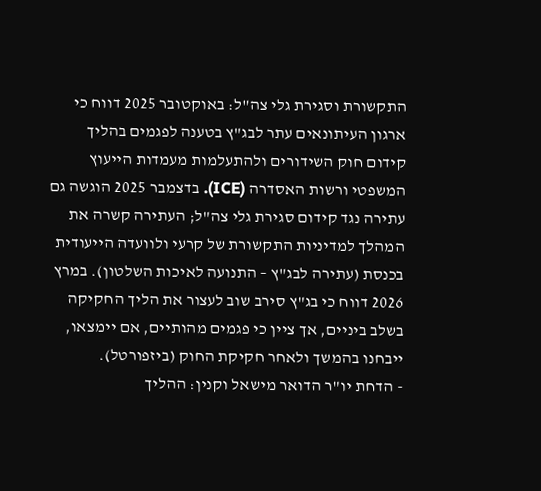התקשורת וסגירת גלי צה"ל: באוקטובר 2025 דווח כי ארגון העיתונאים עתר לבג"ץ בטענה לפגמים בהליך קידום חוק השידורים ולהתעלמות מעמדות הייעוץ המשפטי ורשות האסדרה (ICE). בדצמבר 2025 הוגשה גם עתירה נגד קידום סגירת גלי צה"ל; העתירה קשרה את המהלך למדיניות התקשורת של קרעי ולוועדה הייעודית בכנסת (עתירה לבג"ץ – התנועה לאיכות השלטון). במרץ 2026 דווח כי בג"ץ סירב שוב לעצור את הליך החקיקה בשלב ביניים, אך ציין כי פגמים מהותיים, אם יימצאו, ייבחנו בהמשך ולאחר חקיקת החוק (ביזפורטל).
- הדחת יו"ר הדואר מישאל וקנין: ההליך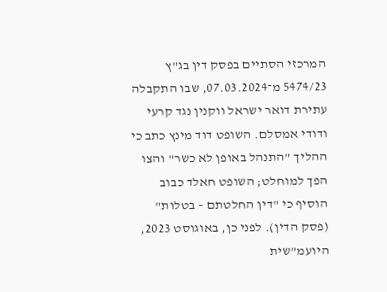המרכזי הסתיים בפסק דין בג"ץ 5474/23 מ־07.03.2024, שבו התקבלה עתירת דואר ישראל ווקנין נגד קרעי ודודי אמסלם. השופט דוד מינץ כתב כי ההליך "התנהל באופן לא כשר" והצו הפך למוחלט; השופט חאלד כבוב הוסיף כי "דין החלטתם – בטלות" (פסק הדין). לפני כן, באוגוסט 2023, היועמ"שית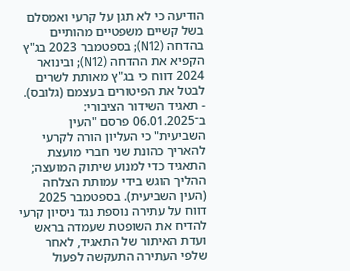הודיעה כי לא תגן על קרעי ואמסלם בשל קשיים משפטיים מהותיים בהדחה (N12); בספטמבר 2023 בג"ץ הקפיא את ההדחה (N12); ובינואר 2024 דווח כי בג"ץ מאותת לשרים לבטל את הפיטורים בעצמם (גלובס).
- תאגיד השידור הציבורי: ב־06.01.2025 פרסם "העין השביעית" כי העליון הורה לקרעי להאריך כהונת שני חברי מועצת התאגיד כדי למנוע שיתוק המועצה; ההליך הוגש בידי עמותת הצלחה (העין השביעית). בספטמבר 2025 דווח על עתירה נוספת נגד ניסיון קרעי להדיח את השופטת שעמדה בראש ועדת האיתור של התאגיד, לאחר שלפי העתירה התעקשה לפעול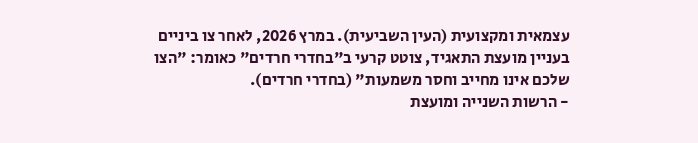עצמאית ומקצועית (העין השביעית). במרץ 2026, לאחר צו ביניים בעניין מועצת התאגיד, צוטט קרעי ב"בחדרי חרדים" כאומר: "הצו שלכם אינו מחייב וחסר משמעות" (בחדרי חרדים).
- הרשות השנייה ומועצת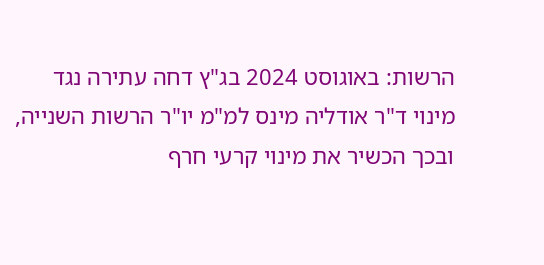הרשות: באוגוסט 2024 בג"ץ דחה עתירה נגד מינוי ד"ר אודליה מינס למ"מ יו"ר הרשות השנייה, ובכך הכשיר את מינוי קרעי חרף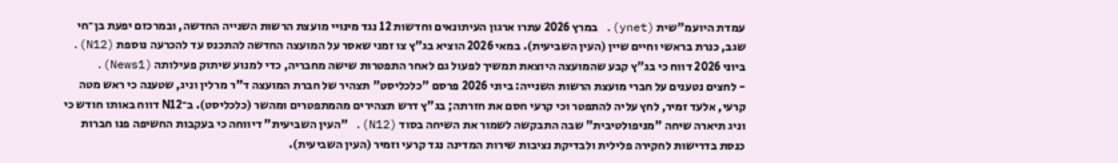עמדת היועמ"שית (ynet). במרץ 2026 עתרו ארגון העיתונאים וחדשות 12 נגד מינויי מועצת הרשות השנייה החדשה, ובמרכזם יפעת בן־חי שגב, כנרת בראשי וחיים שיין (העין השביעית). במאי 2026 הוציא בג"ץ צו זמני שאסר על המועצה החדשה להתכנס עד להכרעה נוספת (N12). ביוני 2026 דווח כי בג"ץ קבע שהמועצה היוצאת תמשיך לפעול גם לאחר התפטרות שישה מחבריה, כדי למנוע שיתוק פעילותה (News1).
- לחצים נטענים על חברי מועצת הרשות השנייה: ביוני 2026 פרסם "כלכליסט" תצהיר של חברת המועצה ד"ר מרלין וניג, שטענה כי ראש מטה קרעי, אלעד זמיר, לחץ עליה להתפטר וכי קרעי חסם את חזרתה; בג"ץ דרש תצהירים מהמתפטרים ומהשר (כלכליסט). ב־N12 דווח באותו חודש כי וניג תיארה שיחה "מניפולטיבית" שבה התבקשה לשמור את השיחה בסוד (N12). "העין השביעית" דיווחה כי בעקבות החשיפה פנו חברות כנסת בדרישות לחקירה פלילית ולבדיקת נציבות שירות המדינה נגד קרעי וזמיר (העין השביעית).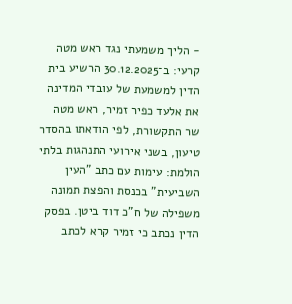- הליך משמעתי נגד ראש מטה קרעי: ב־30.12.2025 הרשיע בית הדין למשמעת של עובדי המדינה את אלעד כפיר זמיר, ראש מטה שר התקשורת, לפי הודאתו בהסדר טיעון, בשני אירועי התנהגות בלתי הולמת: עימות עם כתב "העין השביעית" בכנסת והפצת תמונה משפילה של ח"כ דוד ביטן. בפסק הדין נכתב כי זמיר קרא לכתב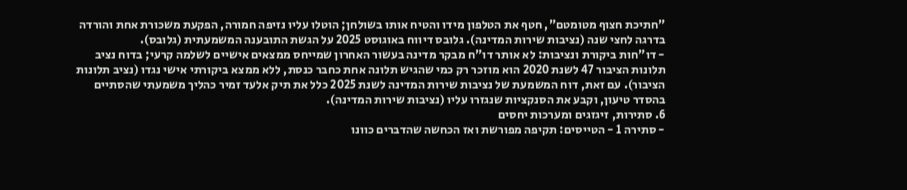"חתיכת חצוף מטומטם", חטף את הטלפון מידו והטיח אותו בשולחן; הוטלו עליו נזיפה חמורה, הפקעת משכורת אחת והורדה בדרגה לחצי שנה (נציבות שירות המדינה). גלובס דיווח באוגוסט 2025 על הגשת התובענה המשמעתית (גלובס).
- דו"חות ביקורת ונציבות: לא אותר דו"ח מבקר מדינה בעשור האחרון שמייחס ממצאים אישיים לשלמה קרעי; בדוח נציב תלונות הציבור 47 לשנת 2020 הוא מוזכר רק כמי שהגיש תלונה אחת כחבר כנסת, ללא ממצא ביקורתי אישי נגדו (נציב תלונות הציבור). עם זאת, דוח המשמעת של נציבות שירות המדינה לשנת 2025 כלל את תיק אלעד זמיר כהליך משמעתי שהסתיים בהסדר טיעון, וקבע את הסנקציות שנגזרו עליו (נציבות שירות המדינה).
6. סתירות, זיגזגים ומערכות יחסים
- סתירה 1 - הטייסים: תקיפה מפורשת ואז הכחשה שהדברים כוונו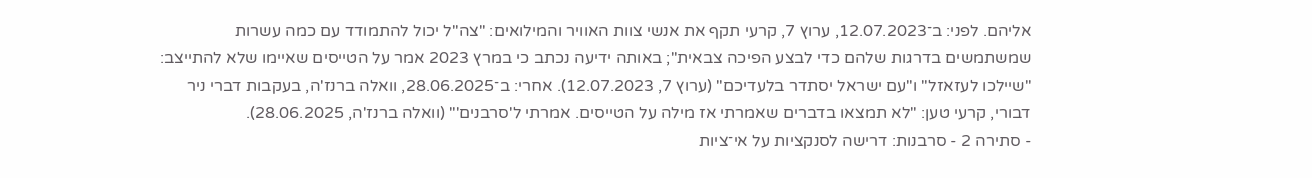אליהם. לפני: ב־12.07.2023, ערוץ 7, קרעי תקף את אנשי צוות האוויר והמילואים: "צה"ל יכול להתמודד עם כמה עשרות שמשתמשים בדרגות שלהם כדי לבצע הפיכה צבאית"; באותה ידיעה נכתב כי במרץ 2023 אמר על הטייסים שאיימו שלא להתייצב: "שיילכו לעזאזל" ו"עם ישראל יסתדר בלעדיכם" (ערוץ 7, 12.07.2023). אחרי: ב־28.06.2025, וואלה ברנז'ה, בעקבות דברי ניר דבורי, קרעי טען: "לא תמצאו בדברים שאמרתי אז מילה על הטייסים. אמרתי ל'סרבנים'" (וואלה ברנז'ה, 28.06.2025).
- סתירה 2 - סרבנות: דרישה לסנקציות על אי־ציות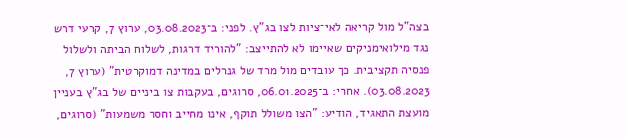בצה"ל מול קריאה לאי־ציות לצו בג"ץ. לפני: ב־03.08.2023, ערוץ 7, קרעי דרש נגד מילואימניקים שאיימו לא להתייצב: "להוריד דרגות, לשלוח הביתה ולשלול פנסיה תקציבית. כך עובדים מול מרד של גנרלים במדינה דמוקרטית" (ערוץ 7, 03.08.2023). אחרי: ב־06.01.2025, סרוגים, בעקבות צו ביניים של בג"ץ בעניין מועצת התאגיד, הודיע: "הצו משולל תוקף, אינו מחייב וחסר משמעות" (סרוגים,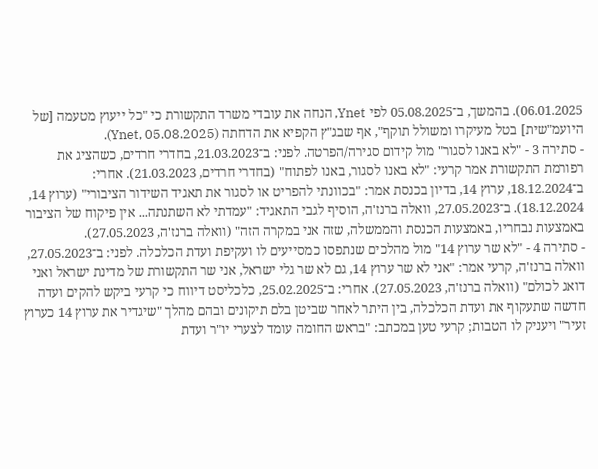06.01.2025). בהמשך, ב־05.08.2025 לפי Ynet, הנחה את עובדי משרד התקשורת כי "כל ייעוץ מטעמה [של היועמ"שית] בטל מעיקרו ומשולל תוקף", אף שבג"ץ הקפיא את הדחתה (Ynet, 05.08.2025).
- סתירה 3 - "לא באנו לסגור" מול קידום סגירה/הפרטה. לפני: ב־21.03.2023, בחדרי חרדים, כשהציג את רפורמת התקשורת אמר קרעי: "לא באנו לסגור, באנו לפתוח" (בחדרי חרדים, 21.03.2023). אחרי: ב־18.12.2024, ערוץ 14, בדיון בכנסת אמר: "בכוונתי להפריט או לסגור את תאגיד השידור הציבורי" (ערוץ 14, 18.12.2024). ב־27.05.2023, וואלה ברנז'ה, הוסיף לגבי התאגיד: "עמדתי לא השתנתה... אין פיקוח של הציבור באמצעות נבחריו, באמצעות הכנסת והממשלה, שזה אני במקרה הזה" (וואלה ברנז'ה, 27.05.2023).
- סתירה 4 - "לא שר ערוץ 14" מול מהלכים שנתפסו כמסייעים לו ועקיפת ועדת הכלכלה. לפני: ב־27.05.2023, וואלה ברנז'ה, קרעי אמר: "אני לא שר ערוץ 14, גם לא שר גלי ישראל, אני שר התקשורת של מדינת ישראל ואני דואג לכולם" (וואלה ברנז'ה, 27.05.2023). אחרי: ב־25.02.2025, כלכליסט דיווח כי קרעי ביקש להקים ועדה חדשה שתעקוף את ועדת הכלכלה, בין היתר לאחר שביטן בלם תיקונים ובהם מהלך "שיגדיר את ערוץ 14 כערוץ זעיר" ויעניק לו הטבות; קרעי טען במכתב: "בראש החומה עומד לצערי יו"ר ועדת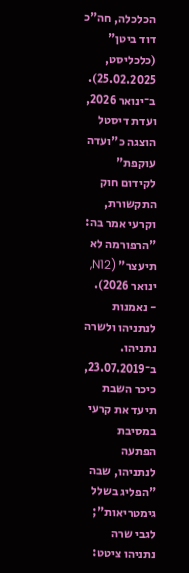הכלכלה, חה"כ דוד ביטן" (כלכליסט, 25.02.2025). ב־ינואר 2026, ועדת דיסטל הוצגה כ"ועדה עוקפת" לקידום חוק התקשורת, וקרעי אמר בה: "הרפורמה לא תיעצר" (N12, ינואר 2026).
- נאמנות לנתניהו ולשרה נתניהו. ב־23.07.2019, כיכר השבת תיעד את קרעי במסיבת הפתעה לנתניהו, שבה "הפליג בשלל גימטריאות"; לגבי שרה נתניהו ציטט: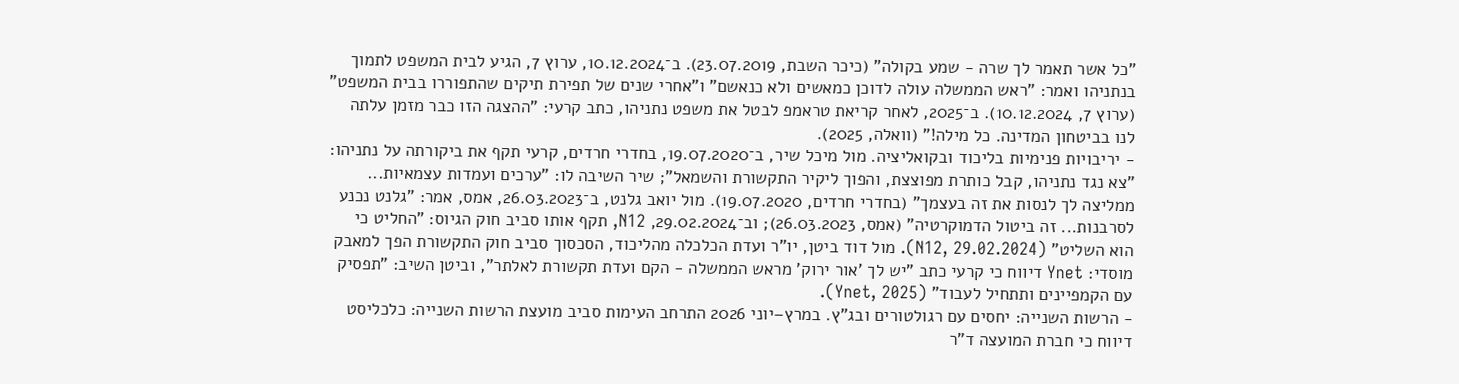"כל אשר תאמר לך שרה - שמע בקולה" (כיכר השבת, 23.07.2019). ב־10.12.2024, ערוץ 7, הגיע לבית המשפט לתמוך בנתניהו ואמר: "ראש הממשלה עולה לדוכן כמאשים ולא כנאשם" ו"אחרי שנים של תפירת תיקים שהתפוררו בבית המשפט" (ערוץ 7, 10.12.2024). ב־2025, לאחר קריאת טראמפ לבטל את משפט נתניהו, כתב קרעי: "ההצגה הזו כבר מזמן עלתה לנו בביטחון המדינה. כל מילה!" (וואלה, 2025).
- יריבויות פנימיות בליכוד ובקואליציה. מול מיכל שיר, ב־19.07.2020, בחדרי חרדים, קרעי תקף את ביקורתה על נתניהו: "צא נגד נתניהו, קבל כותרת מפוצצת, והפוך ליקיר התקשורת והשמאל"; שיר השיבה לו: "ערכים ועמדות עצמאיות... ממליצה לך לנסות את זה בעצמך" (בחדרי חרדים, 19.07.2020). מול יואב גלנט, ב־26.03.2023, אמס, אמר: "גלנט נכנע לסרבנות... זה ביטול הדמוקרטיה" (אמס, 26.03.2023); וב־29.02.2024, N12, תקף אותו סביב חוק הגיוס: "החליט כי הוא השליט" (N12, 29.02.2024). מול דוד ביטן, יו"ר ועדת הכלכלה מהליכוד, הסכסוך סביב חוק התקשורת הפך למאבק מוסדי: Ynet דיווח כי קרעי כתב "יש לך 'אור ירוק' מראש הממשלה - הקם ועדת תקשורת לאלתר", וביטן השיב: "תפסיק עם הקמפיינים ותתחיל לעבוד" (Ynet, 2025).
- הרשות השנייה: יחסים עם רגולטורים ובג"ץ. במרץ–יוני 2026 התרחב העימות סביב מועצת הרשות השנייה: כלכליסט דיווח כי חברת המועצה ד"ר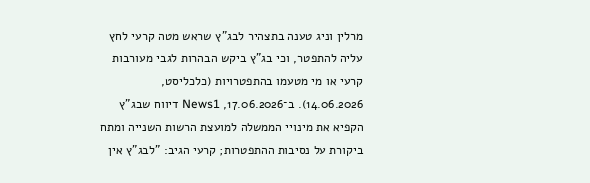מרלין וניג טענה בתצהיר לבג"ץ שראש מטה קרעי לחץ עליה להתפטר, וכי בג"ץ ביקש הבהרות לגבי מעורבות קרעי או מי מטעמו בהתפטרויות (כלכליסט, 14.06.2026). ב־17.06.2026, News1 דיווח שבג"ץ הקפיא את מינויי הממשלה למועצת הרשות השנייה ומתח ביקורת על נסיבות ההתפטרות; קרעי הגיב: "לבג"ץ אין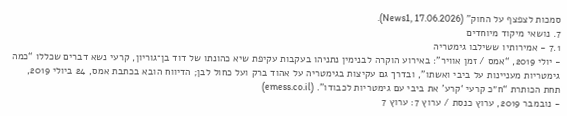סמכות לצפצף על החוק" (News1, 17.06.2026).
7. נושאי מיקוד מיוחדים
7.1 - אמירותיו ששילבו גימטריה
- יולי 2019, “אמס / זמן אוויר”: באירוע הוקרה לבנימין נתניהו בעקבות עקיפת שיא כהונתו של דוד בן־גוריון, קרעי נשא דברים שכללו “כמה גימטריות מעניינות על ביבי ואשתו”, ובדרך גם עקיצות בגימטריה על אהוד ברק ועל כחול לבן; הדיווח הובא בכתבת אמס, 24 ביולי 2019, תחת הכותרת “ח״כ קרעי ‘קרע’ את ביבי עם גימטריות לכבודו”. (emess.co.il)
- נובמבר 2019, ערוץ כנסת / ערוץ 7: ערוץ 7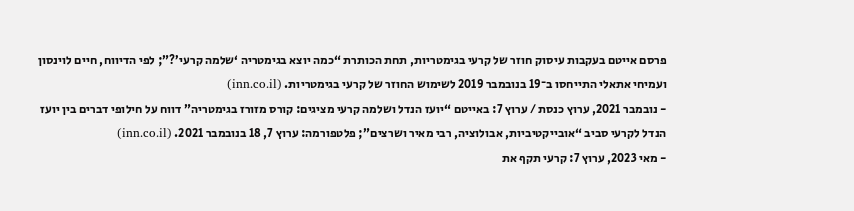פרסם אייטם בעקבות עיסוק חוזר של קרעי בגימטריות, תחת הכותרת “כמה יוצא בגימטריה ‘שלמה קרעי’?”; לפי הדיווח, חיים לוינסון ועמיחי אתאלי התייחסו ב־19 בנובמבר 2019 לשימוש החוזר של קרעי בגימטריות. (inn.co.il)
- נובמבר 2021, ערוץ כנסת / ערוץ 7: באייטם “יועז הנדל ושלמה קרעי מציגים: קורס מזורז בגימטריה” דווח על חילופי דברים בין יועז הנדל לקרעי סביב “אובייקטיביות, אבולוציה, רבי מאיר ושרצים”; פלטפורמה: ערוץ 7, 18 בנובמבר 2021. (inn.co.il)
- מאי 2023, ערוץ 7: קרעי תקף את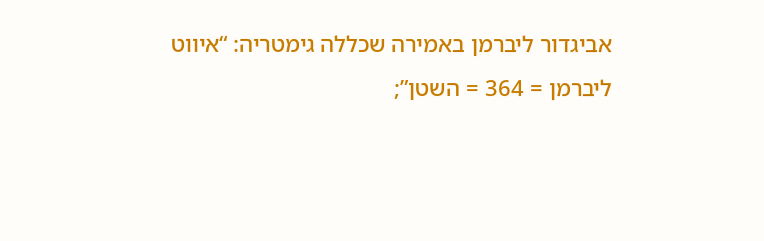אביגדור ליברמן באמירה שכללה גימטריה: “איווט ליברמן = 364 = השטן”;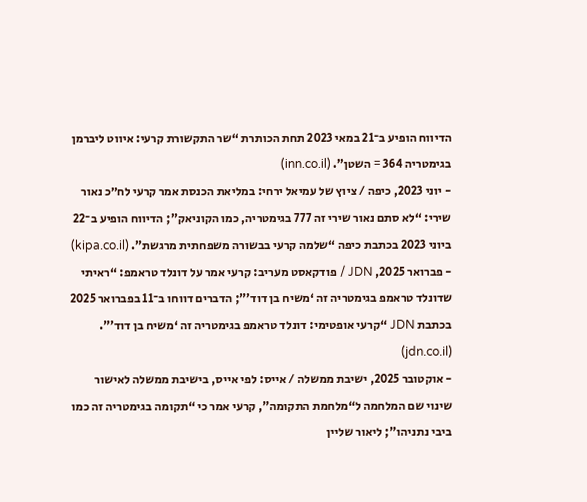הדיווח הופיע ב־21 במאי 2023 תחת הכותרת “שר התקשורת קרעי: איווט ליברמן בגימטריה 364 = השטן”. (inn.co.il)
- יוני 2023, כיפה / ציוץ של עמיאל ירחי: במליאת הכנסת אמר קרעי לח״כ נאור שירי: “לא סתם נאור שירי זה 777 בגימטריה, כמו הקוניאק”; הדיווח הופיע ב־22 ביוני 2023 בכתבת כיפה “שלמה קרעי בבשורה משפחתית מרגשת”. (kipa.co.il)
- פברואר 2025, JDN / פודקאסט מעריב: קרעי אמר על דונלד טראמפ: “ראיתי שדונלד טראמפ בגימטריה זה ‘משיח בן דוד’”; הדברים דווחו ב־11 בפברואר 2025 בכתבת JDN “קרעי אופטימי: דונלד טראמפ בגימטריה זה ‘משיח בן דוד’”. (jdn.co.il)
- אוקטובר 2025, ישיבת ממשלה / אייס: לפי אייס, בישיבת ממשלה לאישור שינוי שם המלחמה ל“מלחמת התקומה”, קרעי אמר כי “תקומה בגימטריה זה כמו ביבי נתניהו”; ליאור שליין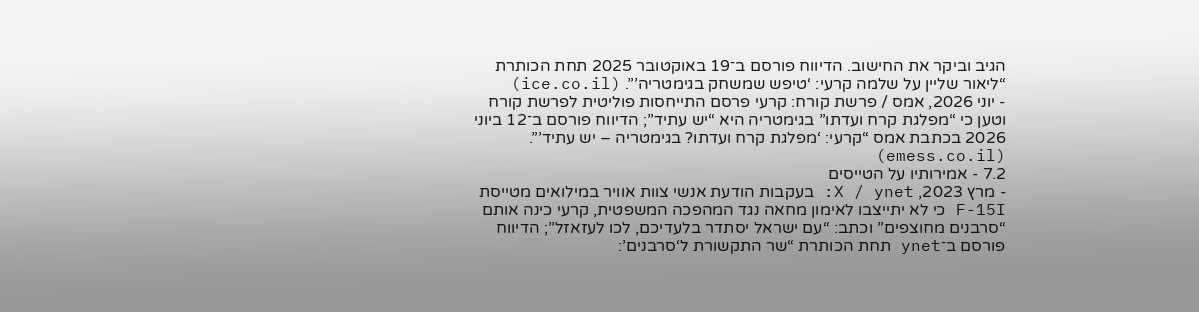הגיב וביקר את החישוב. הדיווח פורסם ב־19 באוקטובר 2025 תחת הכותרת “ליאור שליין על שלמה קרעי: ‘טיפש שמשחק בגימטריה’”. (ice.co.il)
- יוני 2026, אמס / פרשת קורח: קרעי פרסם התייחסות פוליטית לפרשת קורח וטען כי “מפלגת קרח ועדתו” בגימטריה היא “יש עתיד”; הדיווח פורסם ב־12 ביוני 2026 בכתבת אמס “קרעי: ‘מפלגת קרח ועדתו? בגימטריה – יש עתיד’”. (emess.co.il)
7.2 - אמירותיו על הטייסים
- מרץ 2023, X / ynet: בעקבות הודעת אנשי צוות אוויר במילואים מטייסת F-15I כי לא יתייצבו לאימון מחאה נגד המהפכה המשפטית, קרעי כינה אותם “סרבנים מחוצפים” וכתב: “עם ישראל יסתדר בלעדיכם, לכו לעזאזל”; הדיווח פורסם ב־ynet תחת הכותרת “שר התקשורת ל‘סרבנים’: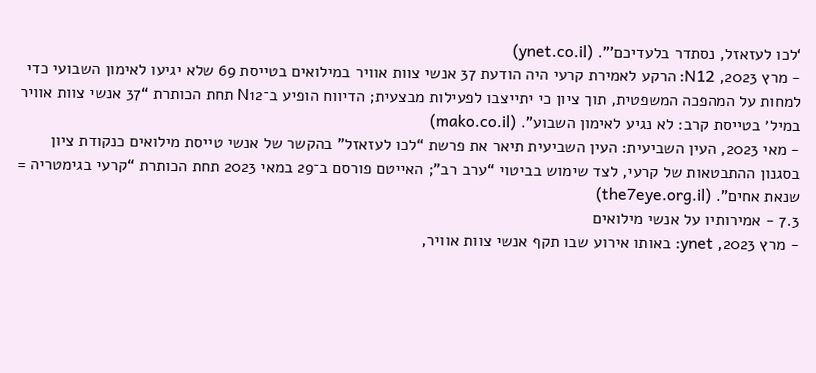‘לכו לעזאזל, נסתדר בלעדיכם’”. (ynet.co.il)
- מרץ 2023, N12: הרקע לאמירת קרעי היה הודעת 37 אנשי צוות אוויר במילואים בטייסת 69 שלא יגיעו לאימון השבועי כדי למחות על המהפכה המשפטית, תוך ציון כי יתייצבו לפעילות מבצעית; הדיווח הופיע ב־N12 תחת הכותרת “37 אנשי צוות אוויר במיל׳ בטייסת קרב: לא נגיע לאימון השבוע”. (mako.co.il)
- מאי 2023, העין השביעית: העין השביעית תיאר את פרשת “לכו לעזאזל” בהקשר של אנשי טייסת מילואים כנקודת ציון בסגנון ההתבטאות של קרעי, לצד שימוש בביטוי “ערב רב”; האייטם פורסם ב־29 במאי 2023 תחת הכותרת “קרעי בגימטריה = שנאת אחים”. (the7eye.org.il)
7.3 - אמירותיו על אנשי מילואים
- מרץ 2023, ynet: באותו אירוע שבו תקף אנשי צוות אוויר,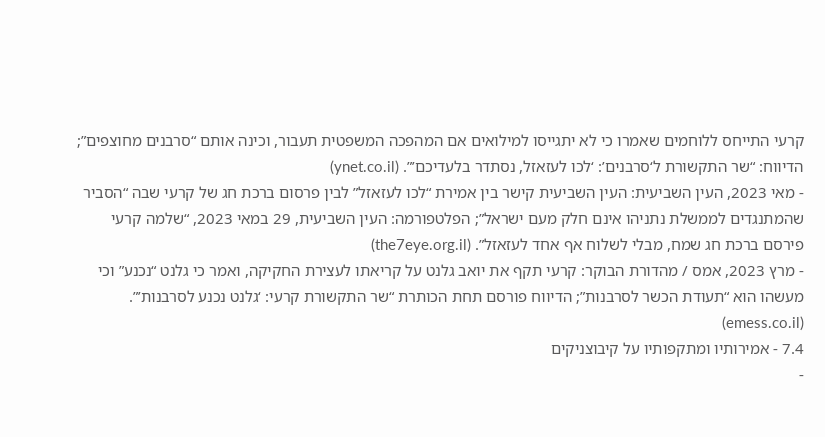קרעי התייחס ללוחמים שאמרו כי לא יתגייסו למילואים אם המהפכה המשפטית תעבור, וכינה אותם “סרבנים מחוצפים”; הדיווח: “שר התקשורת ל‘סרבנים’: ‘לכו לעזאזל, נסתדר בלעדיכם’”. (ynet.co.il)
- מאי 2023, העין השביעית: העין השביעית קישר בין אמירת “לכו לעזאזל” לבין פרסום ברכת חג של קרעי שבה “הסביר שהמתנגדים לממשלת נתניהו אינם חלק מעם ישראל”; הפלטפורמה: העין השביעית, 29 במאי 2023, “שלמה קרעי פירסם ברכת חג שמח, מבלי לשלוח אף אחד לעזאזל”. (the7eye.org.il)
- מרץ 2023, אמס / מהדורת הבוקר: קרעי תקף את יואב גלנט על קריאתו לעצירת החקיקה, ואמר כי גלנט “נכנע” וכי מעשהו הוא “תעודת הכשר לסרבנות”; הדיווח פורסם תחת הכותרת “שר התקשורת קרעי: ‘גלנט נכנע לסרבנות’”. (emess.co.il)
7.4 - אמירותיו ומתקפותיו על קיבוצניקים
-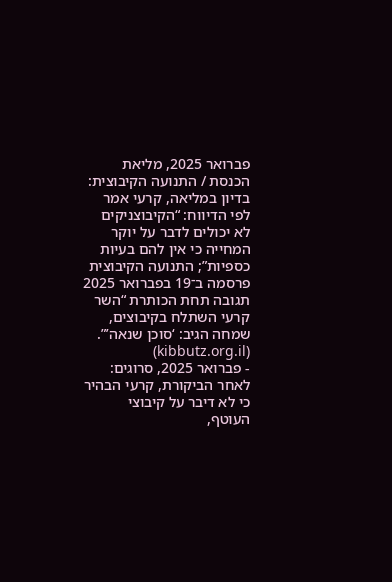פברואר 2025, מליאת הכנסת / התנועה הקיבוצית: בדיון במליאה, קרעי אמר לפי הדיווח: “הקיבוצניקים לא יכולים לדבר על יוקר המחייה כי אין להם בעיות כספיות”; התנועה הקיבוצית פרסמה ב־19 בפברואר 2025 תגובה תחת הכותרת “השר קרעי השתלח בקיבוצים, שמחה הגיב: ‘סוכן שנאה’”. (kibbutz.org.il)
- פברואר 2025, סרוגים: לאחר הביקורת, קרעי הבהיר כי לא דיבר על קיבוצי העוטף,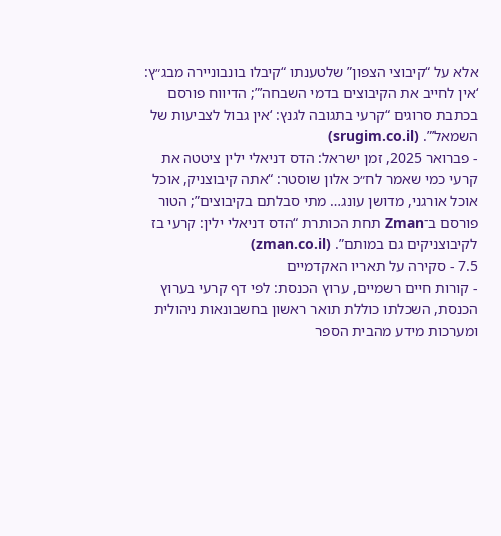אלא על “קיבוצי הצפון” שלטענתו “קיבלו בונבוניירה מבג״ץ: ‘אין לחייב את הקיבוצים בדמי השבחה’”; הדיווח פורסם בכתבת סרוגים “קרעי בתגובה לגנץ: ‘אין גבול לצביעות של השמאל’”. (srugim.co.il)
- פברואר 2025, זמן ישראל: הדס דניאלי ילין ציטטה את קרעי כמי שאמר לח״כ אלון שוסטר: “אתה קיבוצניק, אוכל אוכל אורגני, מדושן עונג… מתי סבלתם בקיבוצים”; הטור פורסם ב־Zman תחת הכותרת “הדס דניאלי ילין: קרעי בז לקיבוצניקים גם במותם”. (zman.co.il)
7.5 - סקירה על תאריו האקדמיים
- קורות חיים רשמיים, ערוץ הכנסת: לפי דף קרעי בערוץ הכנסת, השכלתו כוללת תואר ראשון בחשבונאות ניהולית ומערכות מידע מהבית הספר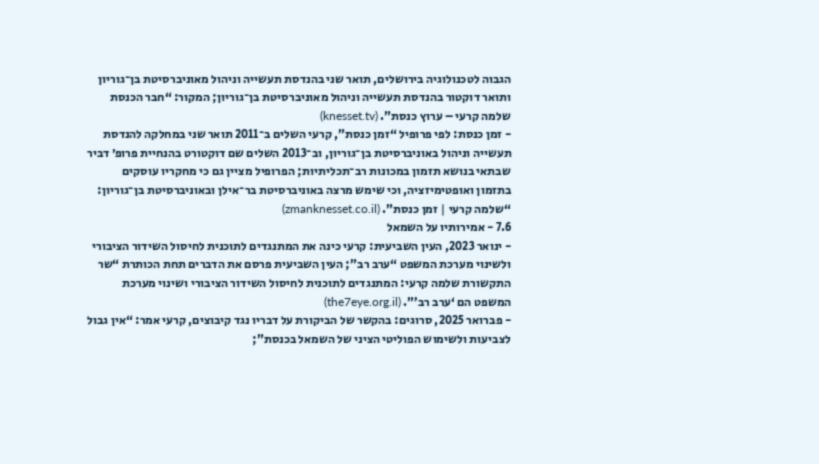הגבוה לטכנולוגיה בירושלים, תואר שני בהנדסת תעשייה וניהול מאוניברסיטת בן־גוריון ותואר דוקטור בהנדסת תעשייה וניהול מאוניברסיטת בן־גוריון; המקור: “חבר הכנסת שלמה קרעי – ערוץ כנסת”. (knesset.tv)
- זמן כנסת: לפי פרופיל “זמן כנסת”, קרעי השלים ב־2011 תואר שני במחלקה להנדסת תעשייה וניהול באוניברסיטת בן־גוריון, וב־2013 השלים שם דוקטורט בהנחיית פרופ׳ דביר שבתאי בנושא תזמון במכונות רב־תכליתיות; הפרופיל מציין גם כי מחקריו עוסקים בתזמון ואופטימיזציה, וכי שימש מרצה באוניברסיטת בר־אילן ובאוניברסיטת בן־גוריון: “שלמה קרעי | זמן כנסת”. (zmanknesset.co.il)
7.6 - אמירותיו על השמאל
- ינואר 2023, העין השביעית: קרעי כינה את המתנגדים לתוכנית לחיסול השידור הציבורי ולשינוי מערכת המשפט “ערב רב”; העין השביעית פרסם את הדברים תחת הכותרת “שר התקשורת שלמה קרעי: המתנגדים לתוכנית לחיסול השידור הציבורי ושינוי מערכת המשפט הם ‘ערב רב’”. (the7eye.org.il)
- פברואר 2025, סרוגים: בהקשר של הביקורת על דבריו נגד קיבוצים, קרעי אמר: “אין גבול לצביעות ולשימוש הפוליטי הציני של השמאל בכנסת”;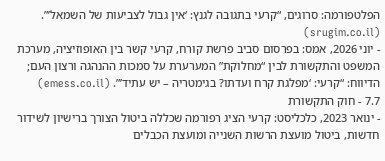הפלטפורמה: סרוגים, “קרעי בתגובה לגנץ: ‘אין גבול לצביעות של השמאל’”. (srugim.co.il)
- יוני 2026, אמס: בפרסום סביב פרשת קורח, קרעי קשר בין האופוזיציה, מערכת המשפט והתקשורת לבין “מחלוקת” המערערת על סמכות ההנהגה ורצון העם; הדיווח: “קרעי: ‘מפלגת קרח ועדתו? בגימטריה – יש עתיד’”. (emess.co.il)
7.7 - חוק התקשורת
- ינואר 2023, כלכליסט: קרעי הציג רפורמה שכללה ביטול הצורך ברישיון לשידור חדשות, ביטול מועצת הרשות השנייה ומועצת הכבלים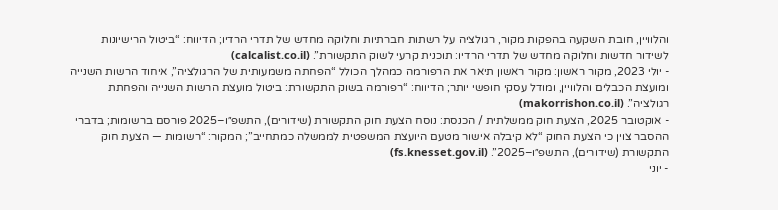והלוויין, חובת השקעה בהפקות מקור, רגולציה על רשתות חברתיות וחלוקה מחדש של תדרי הרדיו; הדיווח: “ביטול הרישיונות לשידור חדשות וחלוקה מחדש של תדרי הרדיו: תוכנית קרעי לשוק התקשורת”. (calcalist.co.il)
- יולי 2023, מקור ראשון: מקור ראשון תיאר את הרפורמה כמהלך הכולל “הפחתה משמעותית של הרגולציה”, איחוד הרשות השנייה ומועצת הכבלים והלוויין, ומודל עסקי חופשי יותר; הדיווח: “רפורמה בשוק התקשורת: ביטול מועצת הרשות השנייה והפחתת רגולציה”. (makorrishon.co.il)
- אוקטובר 2025, הצעת חוק ממשלתית / הכנסת: נוסח הצעת חוק התקשורת (שידורים), התשפ״ו–2025 פורסם ברשומות; בדברי ההסבר צוין כי הצעת החוק “לא קיבלה אישור מטעם היועצת המשפטית לממשלה כמתחייב”; המקור: “רשומות — הצעת חוק התקשורת (שידורים), התשפ״ו–2025”. (fs.knesset.gov.il)
- יוני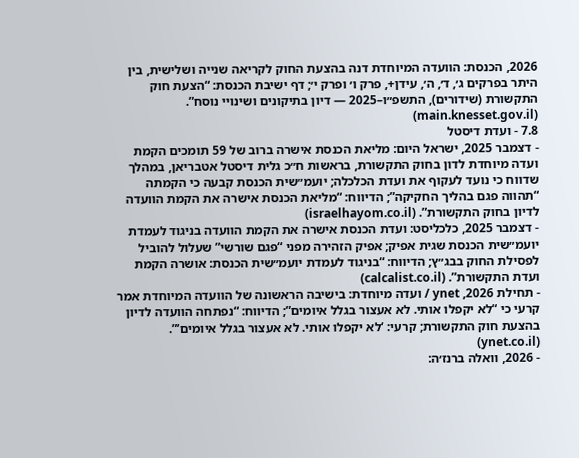2026, הכנסת: הוועדה המיוחדת דנה בהצעת החוק לקריאה שנייה ושלישית, בין היתר בפרקים ג׳, ד׳, ה׳, עידן+, פרק ו׳ ופרק י׳; דף ישיבת הכנסת: “הצעת חוק התקשורת (שידורים), התשפ״ו–2025 — דיון בתיקונים ושינויי נוסח”. (main.knesset.gov.il)
7.8 - ועדת דיסטל
- דצמבר 2025, ישראל היום: מליאת הכנסת אישרה ברוב של 59 תומכים הקמת ועדה מיוחדת לדון בחוק התקשורת, בראשות ח״כ גלית דיסטל אטבריאן, במהלך שדווח כי נועד לעקוף את ועדת הכלכלה; יועמ״שית הכנסת קבעה כי הקמתה “תהווה פגם בהליך החקיקה”; הדיווח: “מליאת הכנסת אישרה את הקמת הוועדה לדיון בחוק התקשורת”. (israelhayom.co.il)
- דצמבר 2025, כלכליסט: ועדת הכנסת אישרה את הקמת הוועדה בניגוד לעמדת יועמ״שית הכנסת שגית אפיק; אפיק הזהירה מפני “פגם שורשי” שעלול להוביל לפסילת החוק בבג״ץ; הדיווח: “בניגוד לעמדת יועמ״שית הכנסת: אושרה הקמת ועדת התקשורת”. (calcalist.co.il)
- תחילת 2026, ynet / ועדה מיוחדת: בישיבה הראשונה של הוועדה המיוחדת אמר קרעי כי “לא יקפלו אותי. לא אעצור בגלל איומים”; הדיווח: “נפתחה הוועדה לדיון בהצעת חוק התקשורת; קרעי: ‘לא יקפלו אותי. לא אעצור בגלל איומים’”. (ynet.co.il)
- 2026, וואלה ברנז׳ה: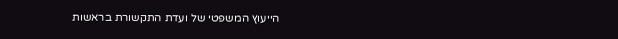הייעוץ המשפטי של ועדת התקשורת בראשות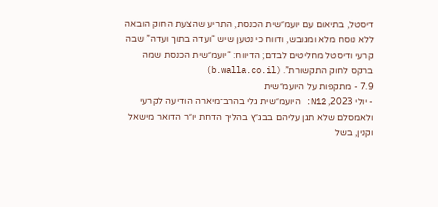דיסטל, בתיאום עם יועמ״שית הכנסת, התריע שהצעת החוק הובאה ללא נוסח מלא ומגובש, ודווח כי נטען שיש “ועדה בתוך ועדה” שבה קרעי ודיסטל מחליטים לבדם; הדיווח: “יועמ״שית הכנסת שמה ברקס לחוק התקשורת”. (b.walla.co.il)
7.9 - מתקפות על היועמ״שית
- יולי 2023, N12: היועמ״שית גלי בהרב־מיארה הודיעה לקרעי ולאמסלם שלא תגן עליהם בבג״ץ בהליך הדחת יו״ר הדואר מישאל וקנין, בשל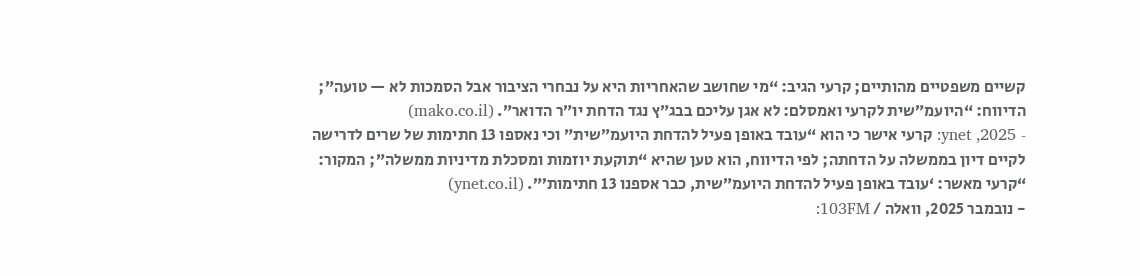קשיים משפטיים מהותיים; קרעי הגיב: “מי שחושב שהאחריות היא על נבחרי הציבור אבל הסמכות לא — טועה”; הדיווח: “היועמ״שית לקרעי ואמסלם: לא אגן עליכם בבג״ץ נגד הדחת יו״ר הדואר”. (mako.co.il)
- 2025, ynet: קרעי אישר כי הוא “עובד באופן פעיל להדחת היועמ״שית” וכי נאספו 13 חתימות של שרים לדרישה לקיים דיון בממשלה על הדחתה; לפי הדיווח, הוא טען שהיא “תוקעת יוזמות ומסכלת מדיניות ממשלה”; המקור: “קרעי מאשר: ‘עובד באופן פעיל להדחת היועמ״שית, כבר אספנו 13 חתימות’”. (ynet.co.il)
- נובמבר 2025, וואלה / 103FM: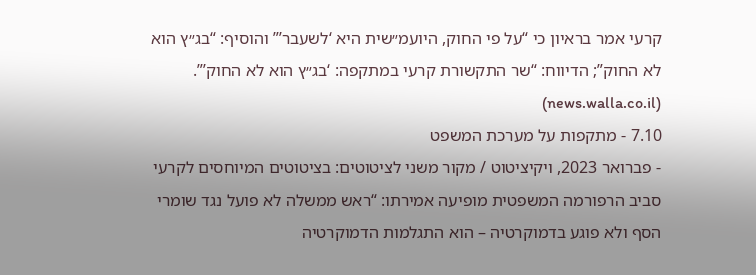קרעי אמר בראיון כי “על פי החוק, היועמ״שית היא ‘לשעבר’” והוסיף: “בג״ץ הוא לא החוק”; הדיווח: “שר התקשורת קרעי במתקפה: ‘בג״ץ הוא לא החוק’”. (news.walla.co.il)
7.10 - מתקפות על מערכת המשפט
- פברואר 2023, ויקיציטוט / מקור משני לציטוטים: בציטוטים המיוחסים לקרעי סביב הרפורמה המשפטית מופיעה אמירתו: “ראש ממשלה לא פועל נגד שומרי הסף ולא פוגע בדמוקרטיה – הוא התגלמות הדמוקרטיה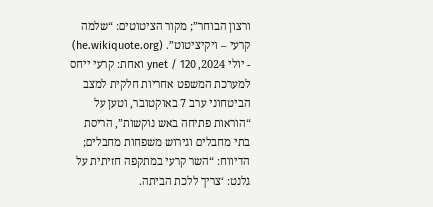ורצון הבוחר”; מקור הציטוטים: “שלמה קרעי – ויקיציטוט”. (he.wikiquote.org)
- יולי 2024, ynet / 120 ואחת: קרעי ייחס למערכת המשפט אחריות חלקית למצב הביטחוני ערב 7 באוקטובר, וטען על “הוראות פתיחה באש נוקשות”, הריסת בתי מחבלים וגירוש משפחות מחבלים; הדיווח: “השר קרעי במתקפה חזיתית על גלנט: ‘צריך ללכת הביתה.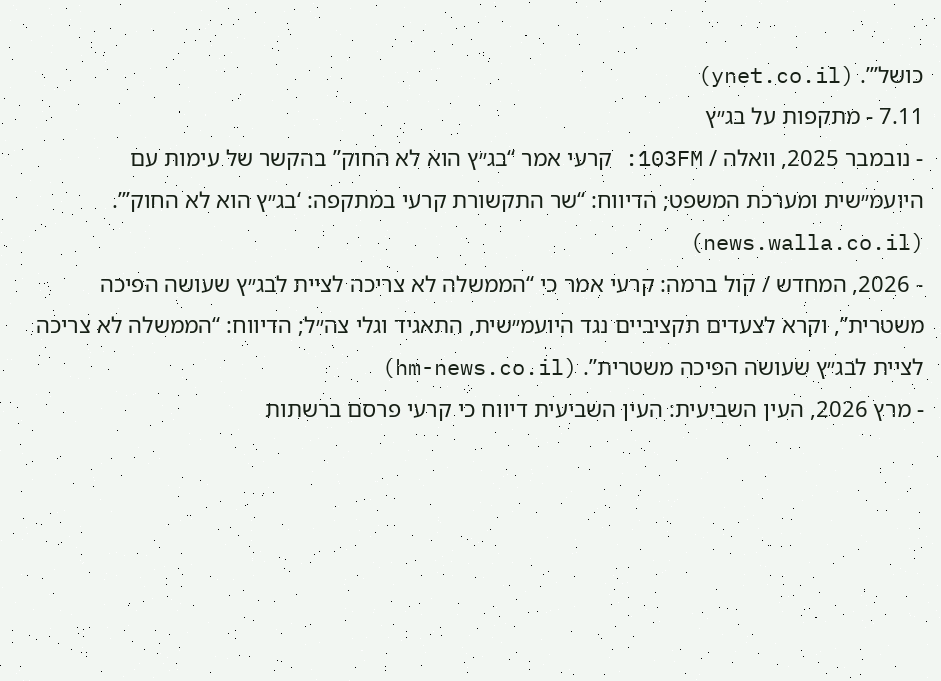כושל’”. (ynet.co.il)
7.11 - מתקפות על בג״ץ
- נובמבר 2025, וואלה / 103FM: קרעי אמר “בג״ץ הוא לא החוק” בהקשר של עימות עם היועמ״שית ומערכת המשפט; הדיווח: “שר התקשורת קרעי במתקפה: ‘בג״ץ הוא לא החוק’”. (news.walla.co.il)
- 2026, המחדש / קול ברמה: קרעי אמר כי “הממשלה לא צריכה לציית לבג״ץ שעושה הפיכה משטרית”, וקרא לצעדים תקציביים נגד היועמ״שית, התאגיד וגלי צה״ל; הדיווח: “הממשלה לא צריכה לציית לבג״ץ שעושה הפיכה משטרית”. (hm-news.co.il)
- מרץ 2026, העין השביעית: העין השביעית דיווח כי קרעי פרסם ברשתות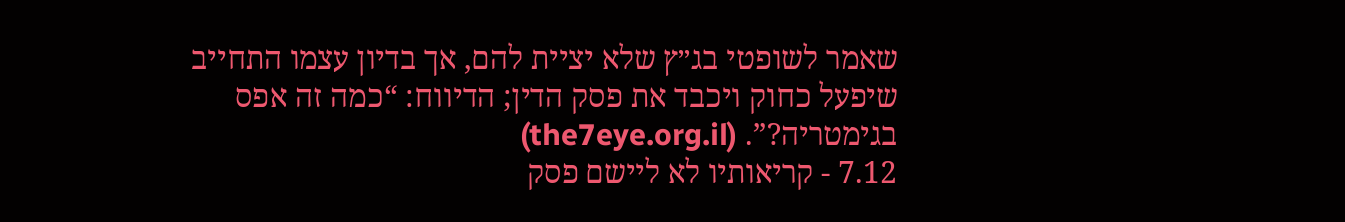שאמר לשופטי בג״ץ שלא יציית להם, אך בדיון עצמו התחייב שיפעל כחוק ויכבד את פסק הדין; הדיווח: “כמה זה אפס בגימטריה?”. (the7eye.org.il)
7.12 - קריאותיו לא ליישם פסק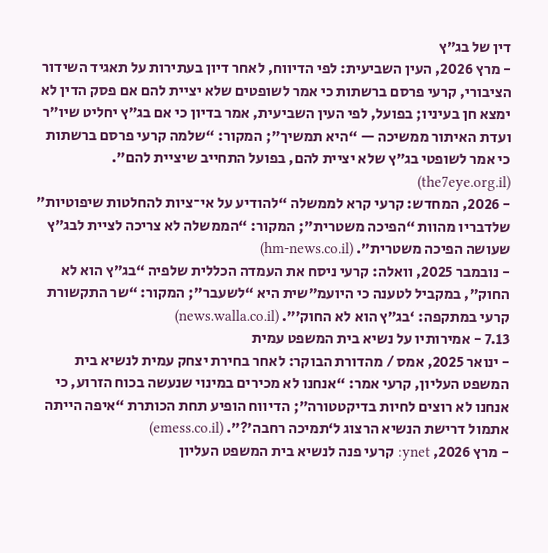דין של בג״ץ
- מרץ 2026, העין השביעית: לפי הדיווח, לאחר דיון בעתירות על תאגיד השידור הציבורי, קרעי פרסם ברשתות כי אמר לשופטים שלא יציית להם אם פסק הדין לא ימצא חן בעיניו; בפועל, לפי העין השביעית, אמר בדיון כי אם בג״ץ יחליט שיו״ר ועדת האיתור ממשיכה — “היא תמשיך”; המקור: “שלמה קרעי פרסם ברשתות כי אמר לשופטי בג״ץ שלא יציית להם, בפועל התחייב שיציית להם”. (the7eye.org.il)
- 2026, המחדש: קרעי קרא לממשלה “להודיע על אי־ציות להחלטות שיפוטיות” שלדבריו מהוות “הפיכה משטרית”; המקור: “הממשלה לא צריכה לציית לבג״ץ שעושה הפיכה משטרית”. (hm-news.co.il)
- נובמבר 2025, וואלה: קרעי ניסח את העמדה הכללית שלפיה “בג״ץ הוא לא החוק”, במקביל לטענה כי היועמ״שית היא “לשעבר”; המקור: “שר התקשורת קרעי במתקפה: ‘בג״ץ הוא לא החוק’”. (news.walla.co.il)
7.13 - אמירותיו על נשיא בית המשפט עמית
- ינואר 2025, אמס / מהדורת הבוקר: לאחר בחירת יצחק עמית לנשיא בית המשפט העליון, קרעי אמר: “אנחנו לא מכירים במינוי שנעשה בכוח הזרוע, כי אנחנו לא רוצים לחיות בדיקטטורה”; הדיווח הופיע תחת הכותרת “איפה הייתה אתמול דרישת הנשיא הרצוג ל‘תמיכה רחבה’?”. (emess.co.il)
- מרץ 2026, ynet: קרעי פנה לנשיא בית המשפט העליון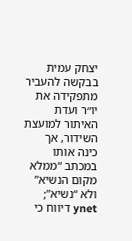יצחק עמית בבקשה להעביר מתפקידה את יו״ר ועדת האיתור למועצת השידור, אך כינה אותו במכתב “ממלא מקום הנשיא” ולא “נשיא”; ynet דיווח כי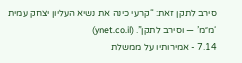סירב לתקן זאת: “קרעי כינה את נשיא העליון יצחק עמית ‘מ״מ’ — וסירב לתקן”. (ynet.co.il)
7.14 - אמירותיו על ממשלת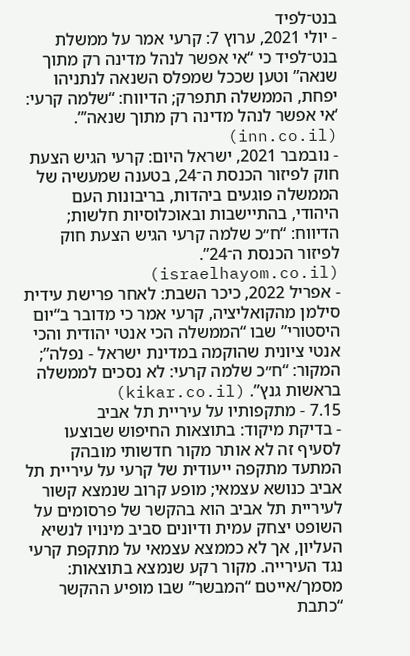בנט־לפיד
- יולי 2021, ערוץ 7: קרעי אמר על ממשלת בנט־לפיד כי “אי אפשר לנהל מדינה רק מתוך שנאה” וטען שככל שמפלס השנאה לנתניהו יפחת, הממשלה תתפרק; הדיווח: “שלמה קרעי: ‘אי אפשר לנהל מדינה רק מתוך שנאה’”. (inn.co.il)
- נובמבר 2021, ישראל היום: קרעי הגיש הצעת חוק לפיזור הכנסת ה־24, בטענה שמעשיה של הממשלה פוגעים ביהדות, בריבונות העם היהודי, בהתיישבות ובאוכלוסיות חלשות; הדיווח: “ח״כ שלמה קרעי הגיש הצעת חוק לפיזור הכנסת ה־24”. (israelhayom.co.il)
- אפריל 2022, כיכר השבת: לאחר פרישת עידית סילמן מהקואליציה, קרעי אמר כי מדובר ב“יום היסטורי” שבו “הממשלה הכי אנטי יהודית והכי אנטי ציונית שהוקמה במדינת ישראל - נפלה”; המקור: “ח״כ שלמה קרעי: לא נסכים לממשלה בראשות גנץ”. (kikar.co.il)
7.15 - מתקפותיו על עיריית תל אביב
- בדיקת מיקוד: בתוצאות החיפוש שבוצעו לסעיף זה לא אותר מקור חדשותי מובהק המתעד מתקפה ייעודית של קרעי על עיריית תל אביב כנושא עצמאי; מופע קרוב שנמצא קשור לעיריית תל אביב הוא בהקשר של פרסומים על השופט יצחק עמית ודיונים סביב מינויו לנשיא העליון, אך לא כממצא עצמאי על מתקפת קרעי נגד העירייה. מקור רקע שנמצא בתוצאות: מסמך/אייטם “המבשר” שבו מופיע ההקשר “כתבת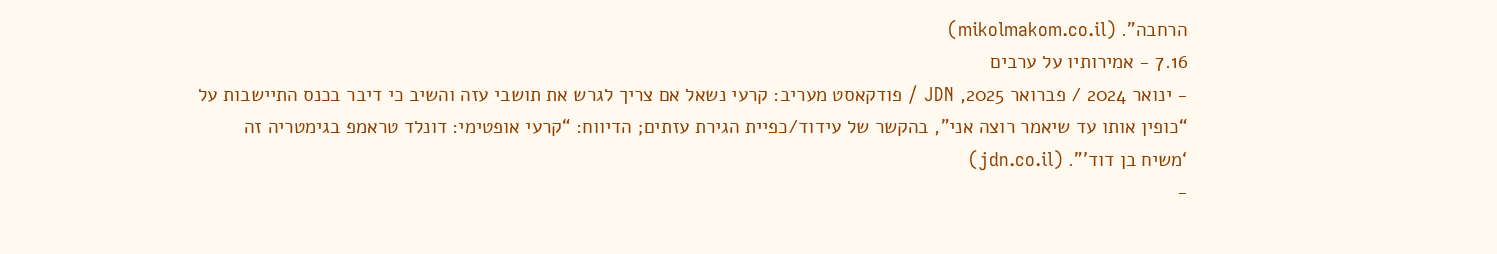הרחבה”. (mikolmakom.co.il)
7.16 - אמירותיו על ערבים
- ינואר 2024 / פברואר 2025, JDN / פודקאסט מעריב: קרעי נשאל אם צריך לגרש את תושבי עזה והשיב כי דיבר בכנס התיישבות על “כופין אותו עד שיאמר רוצה אני”, בהקשר של עידוד/כפיית הגירת עזתים; הדיווח: “קרעי אופטימי: דונלד טראמפ בגימטריה זה ‘משיח בן דוד’”. (jdn.co.il)
-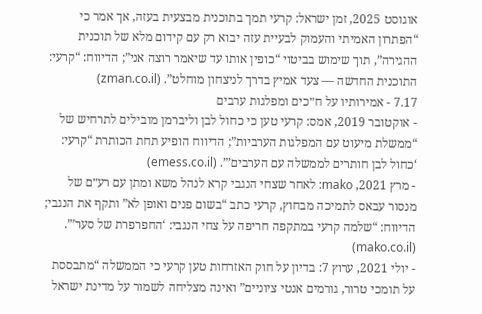אוגוסט 2025, זמן ישראל: קרעי תמך בתוכנית מבצעית בעזה, אך אמר כי “הפתרון האמיתי והעמוק לבעיית עזה יבוא רק עם קידום מלא של תוכנית ההגירה”, תוך שימוש בביטוי “כופין אותו עד שיאמר רוצה אני”; הדיווח: “קרעי: התוכנית החדשה — צעד אמיץ בדרך לניצחון מוחלט”. (zman.co.il)
7.17 - אמירותיו על ח״כים ומפלגות ערבים
- אוקטובר 2019, אמס: קרעי טען כי כחול לבן וליברמן מובילים לתרחיש של “ממשלת מיעוט עם המפלגות הערביות”; הדיווח הופיע תחת הכותרת “קרעי: ‘כחול לבן חותרים לממשלה עם הערבים’”. (emess.co.il)
- מרץ 2021, mako: לאחר שצחי הנגבי קרא לנהל משא ומתן עם רע״ם של מנסור עבאס לתמיכה מבחוץ, קרעי כתב “בשום פנים ואופן לא” ותקף את הנגבי; הדיווח: “שלמה קרעי במתקפה חריפה על צחי הנגבי: ‘החפרפרת של סער’”. (mako.co.il)
- יולי 2021, ערוץ 7: בדיון על חוק האזרחות טען קרעי כי הממשלה “מתבססת על תומכי טרור, גורמים אנטי ציוניים” ואינה מצליחה לשמור על מדינת ישראל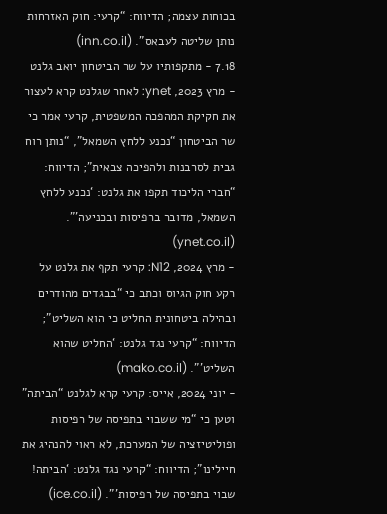בכוחות עצמה; הדיווח: “קרעי: חוק האזרחות נותן שליטה לעבאס”. (inn.co.il)
7.18 - מתקפותיו על שר הביטחון יואב גלנט
- מרץ 2023, ynet: לאחר שגלנט קרא לעצור את חקיקת המהפכה המשפטית, קרעי אמר כי שר הביטחון “נכנע ללחץ השמאל”, “נותן רוח גבית לסרבנות ולהפיכה צבאית”; הדיווח: “חברי הליכוד תקפו את גלנט: ‘נכנע ללחץ השמאל, מדובר ברפיסות ובכניעה’”. (ynet.co.il)
- מרץ 2024, N12: קרעי תקף את גלנט על רקע חוק הגיוס וכתב כי “בבגדים מהודרים ובהילה ביטחונית החליט כי הוא השליט”; הדיווח: “קרעי נגד גלנט: ‘החליט שהוא השליט’”. (mako.co.il)
- יוני 2024, אייס: קרעי קרא לגלנט “הביתה” וטען כי “מי ששבוי בתפיסה של רפיסות ופוליטיזציה של המערכת, לא ראוי להנהיג את חיילינו”; הדיווח: “קרעי נגד גלנט: ‘הביתה! שבוי בתפיסה של רפיסות’”. (ice.co.il)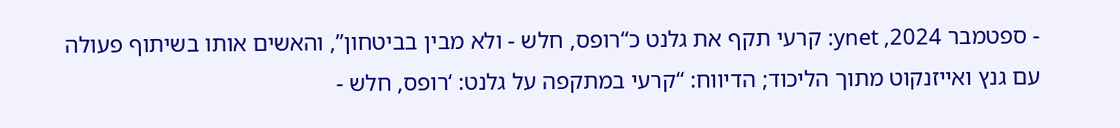- ספטמבר 2024, ynet: קרעי תקף את גלנט כ“רופס, חלש - ולא מבין בביטחון”, והאשים אותו בשיתוף פעולה עם גנץ ואייזנקוט מתוך הליכוד; הדיווח: “קרעי במתקפה על גלנט: ‘רופס, חלש -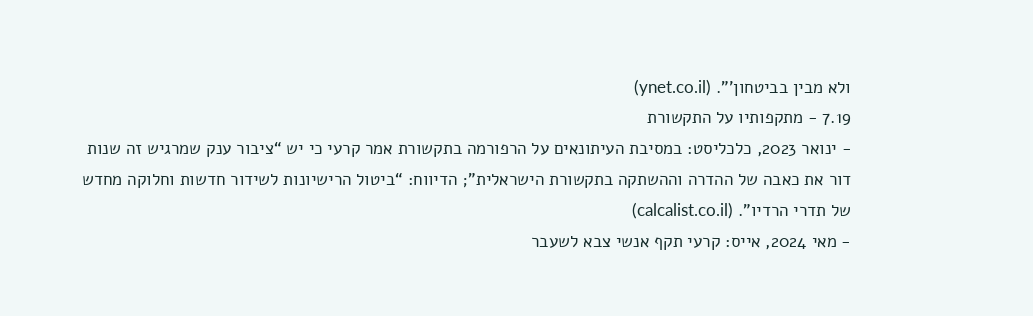ולא מבין בביטחון’”. (ynet.co.il)
7.19 - מתקפותיו על התקשורת
- ינואר 2023, כלכליסט: במסיבת העיתונאים על הרפורמה בתקשורת אמר קרעי כי יש “ציבור ענק שמרגיש זה שנות דור את כאבה של ההדרה וההשתקה בתקשורת הישראלית”; הדיווח: “ביטול הרישיונות לשידור חדשות וחלוקה מחדש של תדרי הרדיו”. (calcalist.co.il)
- מאי 2024, אייס: קרעי תקף אנשי צבא לשעבר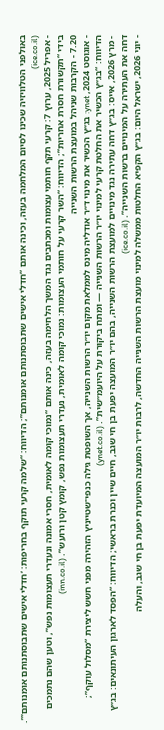באולפני הטלוויזיה שכינו לסיום המלחמה בעזה, וכינה אותם “חדלי אישים שתבוסתנותם אומנותם”; הדיווח: “שלמה קרעי תוקף בחריפות: ‘חדלי אישים שתבוסתנותם אומנותם’”. (ice.co.il)
- אפריל 2025, ערוץ 7: קרעי תקף חותמי עצומות ומכתבים נגד המשך הלחימה בעזה, כינה אותם “נמוכי קומה לאומית, חסרי אמונה ונעדרי תעצומות נפש”, וטען שהם נתמכים בידי “תקשורת חסרת אחריות”; הדיווח: “השר קרעי על חותמי העצומות: נמוכי קומה לאומית, נעדרי תעצומות נפש, קומץ קטן ורועש”. (inn.co.il)
7.20 - הקרבות שניהל במועצת הרשות השנייה
- אוגוסט 2024, ynet: בג״ץ הכשיר את מינוי ד״ר אודליה מינס לממלאת מקום יו״ר הרשות השנייה, אך השופטת גילה כנפי־שטייניץ הזהירה מפני חשש ליצירת “מסלול עוקף”; הדיווח: “בג״ץ הכשיר את החלטת קרעי למינוי יו״ר הרשות השנייה — ומתח ביקורת על היועמ״שית”. (ynet.co.il)
- מרץ 2026, אייס: בג״ץ דחה עתירה נגד מינויים למועצת הרשות השנייה, בהם יו״ר המועצה יפעת בן חי שגב, חיים שיין וכנרת בראשי; הדיווח: “הפסד לארגון העיתונאים: בג״ץ דחה את העתירה על המינויים ברשות השנייה”. (ice.co.il)
- יוני 2026, ישראל היום: בג״ץ הקפיא החלטות ממשלה למינוי מועצת הרשות השנייה החדשה, לרבות יו״ר המועצה המיועדת יפעת בן חי שגב, והעלה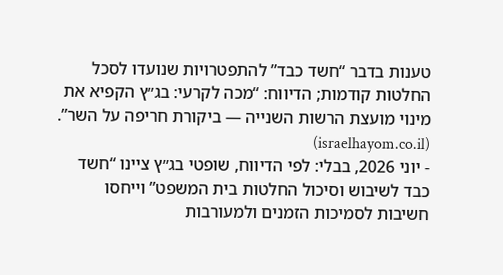טענות בדבר “חשד כבד” להתפטרויות שנועדו לסכל החלטות קודמות; הדיווח: “מכה לקרעי: בג״ץ הקפיא את מינוי מועצת הרשות השנייה — ביקורת חריפה על השר”. (israelhayom.co.il)
- יוני 2026, בבלי: לפי הדיווח, שופטי בג״ץ ציינו “חשד כבד לשיבוש וסיכול החלטות בית המשפט” וייחסו חשיבות לסמיכות הזמנים ולמעורבות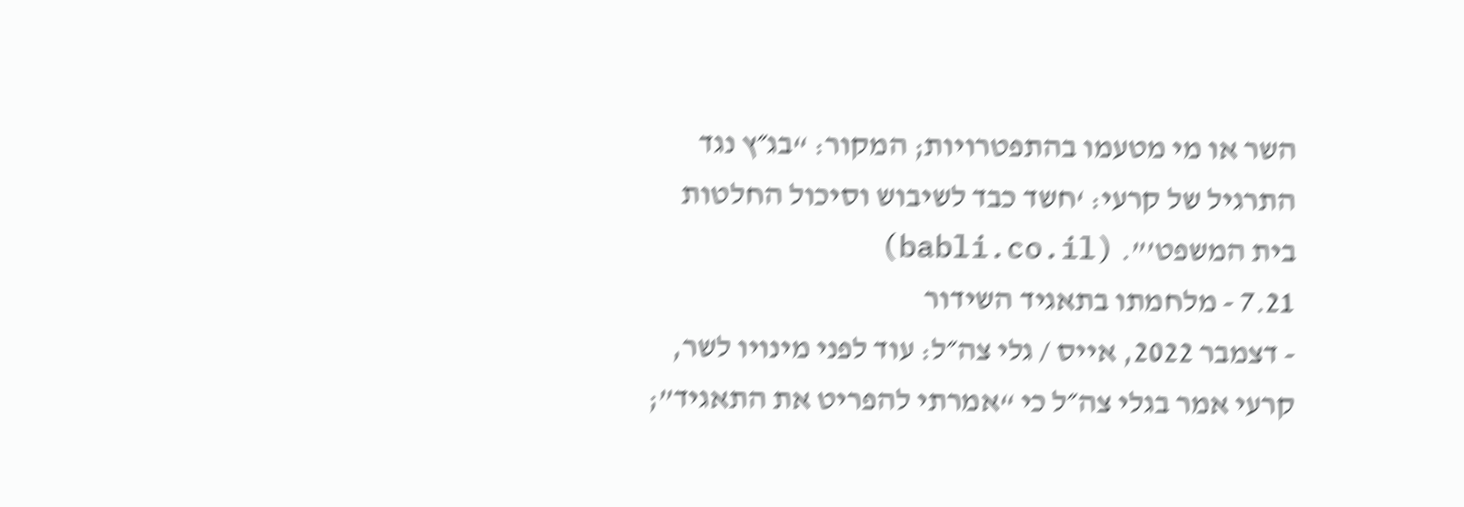השר או מי מטעמו בהתפטרויות; המקור: “בג״ץ נגד התרגיל של קרעי: ‘חשד כבד לשיבוש וסיכול החלטות בית המשפט’”. (babli.co.il)
7.21 - מלחמתו בתאגיד השידור
- דצמבר 2022, אייס / גלי צה״ל: עוד לפני מינויו לשר, קרעי אמר בגלי צה״ל כי “אמרתי להפריט את התאגיד”;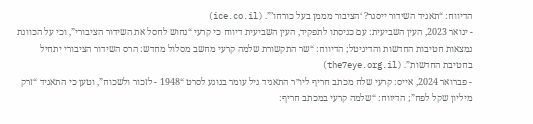הדיווח: “תאגיד השידור ייסגר? ‘הציבור מממן בעל כורחו’”. (ice.co.il)
- ינואר 2023, העין השביעית: עם כניסתו לתפקיד, העין השביעית דיווח כי קרעי “נחוש לחסל את השידור הציבורי”, וכי על הכוונת נמצאות חטיבות החדשות והדיגיטל; הדיווח: “שר התקשורת שלמה קרעי מחשב מסלול מחדש: הרס השידור הציבורי יתחיל בחטיבת החדשות”. (the7eye.org.il)
- פברואר 2024, אייס: קרעי שלח מכתב חריף ליו״ר התאגיד גיל עומר בנוגע לסרט “1948 - לזכור ולשכוח”, וטען כי התאגיד “זרק מיליון שקל לפח”; הדיווח: “שלמה קרעי במכתב חריף: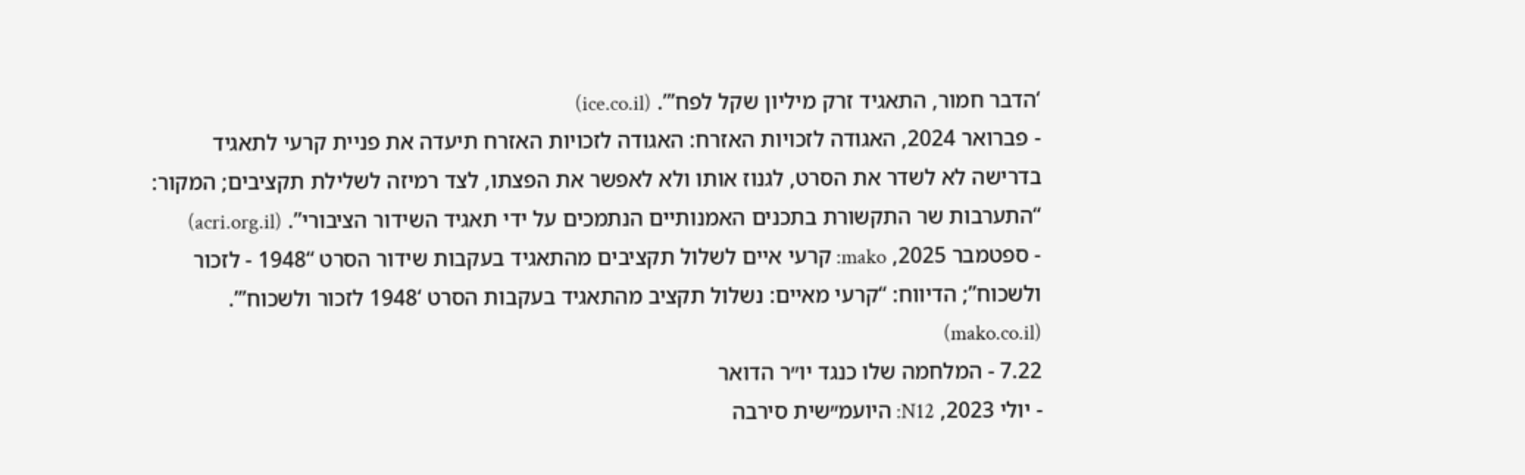‘הדבר חמור, התאגיד זרק מיליון שקל לפח’”. (ice.co.il)
- פברואר 2024, האגודה לזכויות האזרח: האגודה לזכויות האזרח תיעדה את פניית קרעי לתאגיד בדרישה לא לשדר את הסרט, לגנוז אותו ולא לאפשר את הפצתו, לצד רמיזה לשלילת תקציבים; המקור: “התערבות שר התקשורת בתכנים האמנותיים הנתמכים על ידי תאגיד השידור הציבורי”. (acri.org.il)
- ספטמבר 2025, mako: קרעי איים לשלול תקציבים מהתאגיד בעקבות שידור הסרט “1948 - לזכור ולשכוח”; הדיווח: “קרעי מאיים: נשלול תקציב מהתאגיד בעקבות הסרט ‘1948 לזכור ולשכוח’”. (mako.co.il)
7.22 - המלחמה שלו כנגד יו״ר הדואר
- יולי 2023, N12: היועמ״שית סירבה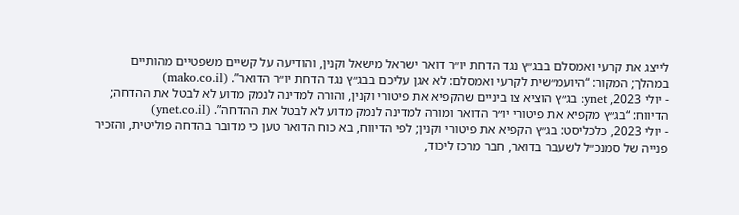לייצג את קרעי ואמסלם בבג״ץ נגד הדחת יו״ר דואר ישראל מישאל וקנין, והודיעה על קשיים משפטיים מהותיים במהלך; המקור: “היועמ״שית לקרעי ואמסלם: לא אגן עליכם בבג״ץ נגד הדחת יו״ר הדואר”. (mako.co.il)
- יולי 2023, ynet: בג״ץ הוציא צו ביניים שהקפיא את פיטורי וקנין, והורה למדינה לנמק מדוע לא לבטל את ההדחה; הדיווח: “בג״ץ מקפיא את פיטורי יו״ר הדואר ומורה למדינה לנמק מדוע לא לבטל את ההדחה”. (ynet.co.il)
- יולי 2023, כלכליסט: בג״ץ הקפיא את פיטורי וקנין; לפי הדיווח, בא כוח הדואר טען כי מדובר בהדחה פוליטית, והזכיר פנייה של סמנכ״ל לשעבר בדואר, חבר מרכז ליכוד,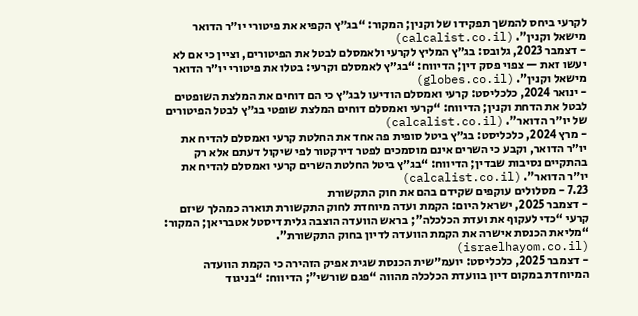לקרעי ביחס להמשך תפקידו של וקנין; המקור: “בג״ץ הקפיא את פיטורי יו״ר הדואר מישאל וקנין”. (calcalist.co.il)
- דצמבר 2023, גלובס: בג״ץ המליץ לקרעי ולאמסלם לבטל את הפיטורים, וציין כי אם לא יעשו זאת — צפוי פסק דין; הדיווח: “בג״ץ לאמסלם וקרעי: בטלו את פיטורי יו״ר הדואר מישאל וקנין”. (globes.co.il)
- ינואר 2024, כלכליסט: קרעי ואמסלם הודיעו לבג״ץ כי הם דוחים את המלצת השופטים לבטל את הדחת וקנין; הדיווח: “קרעי ואמסלם דוחים המלצת שופטי בג״ץ לבטל הפיטורים של יו״ר הדואר”. (calcalist.co.il)
- מרץ 2024, כלכליסט: בג״ץ ביטל סופית פה אחד את החלטת קרעי ואמסלם להדיח את יו״ר הדואר, וקבע כי השרים אינם מוסמכים לפטר דירקטור לפי שיקול דעתם אלא רק בהתקיים נסיבות שבדין; הדיווח: “בג״ץ ביטל החלטת השרים קרעי ואמסלם להדיח את יו״ר הדואר”. (calcalist.co.il)
7.23 - מסלולים עוקפים שקידם בהם את חוק התקשורת
- דצמבר 2025, ישראל היום: הקמת ועדה מיוחדת לחוק התקשורת תוארה כמהלך שיזם קרעי “כדי לעקוף את ועדת הכלכלה”; בראש הוועדה הוצבה גלית דיסטל אטבריאן; המקור: “מליאת הכנסת אישרה את הקמת הוועדה לדיון בחוק התקשורת”. (israelhayom.co.il)
- דצמבר 2025, כלכליסט: יועמ״שית הכנסת שגית אפיק הזהירה כי הקמת הוועדה המיוחדת במקום דיון בוועדת הכלכלה מהווה “פגם שורשי”; הדיווח: “בניגוד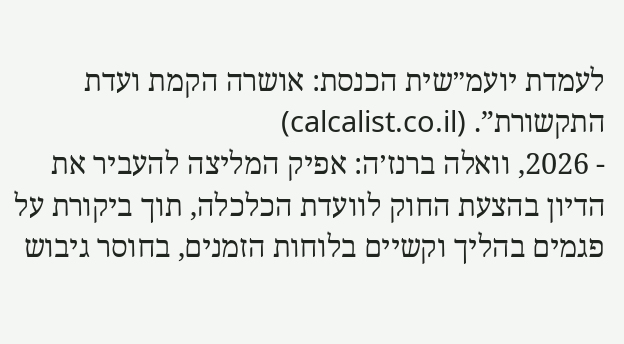לעמדת יועמ״שית הכנסת: אושרה הקמת ועדת התקשורת”. (calcalist.co.il)
- 2026, וואלה ברנז׳ה: אפיק המליצה להעביר את הדיון בהצעת החוק לוועדת הכלכלה, תוך ביקורת על פגמים בהליך וקשיים בלוחות הזמנים, בחוסר גיבוש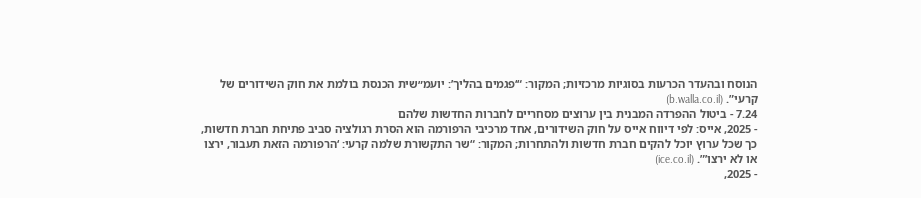הנוסח ובהעדר הכרעות בסוגיות מרכזיות; המקור: “‘פגמים בהליך’: יועמ״שית הכנסת בולמת את חוק השידורים של קרעי”. (b.walla.co.il)
7.24 - ביטול ההפרדה המבנית בין ערוצים מסחריים לחברות החדשות שלהם
- 2025, אייס: לפי דיווח אייס על חוק השידורים, אחד מרכיבי הרפורמה הוא הסרת רגולציה סביב פתיחת חברת חדשות, כך שכל ערוץ יוכל להקים חברת חדשות ולהתחרות; המקור: “שר התקשורת שלמה קרעי: ‘הרפורמה הזאת תעבור, ירצו או לא ירצו’”. (ice.co.il)
- 2025,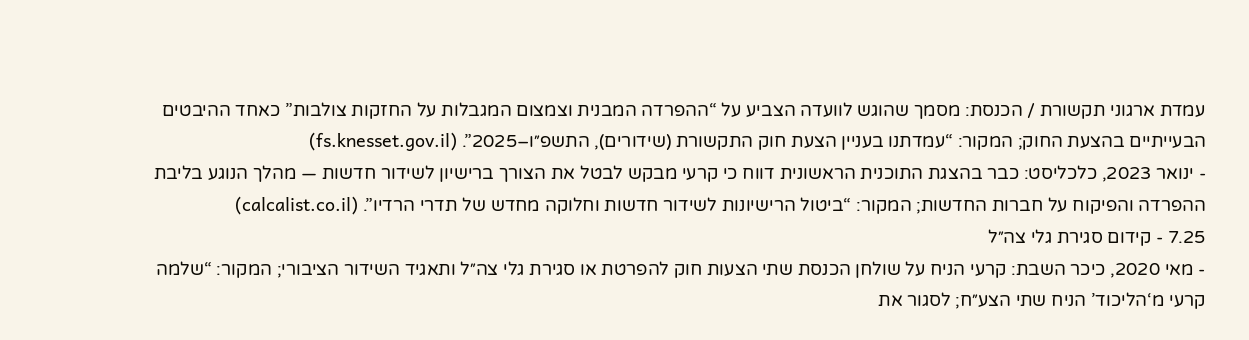עמדת ארגוני תקשורת / הכנסת: מסמך שהוגש לוועדה הצביע על “ההפרדה המבנית וצמצום המגבלות על החזקות צולבות” כאחד ההיבטים הבעייתיים בהצעת החוק; המקור: “עמדתנו בעניין הצעת חוק התקשורת (שידורים), התשפ״ו–2025”. (fs.knesset.gov.il)
- ינואר 2023, כלכליסט: כבר בהצגת התוכנית הראשונית דווח כי קרעי מבקש לבטל את הצורך ברישיון לשידור חדשות — מהלך הנוגע בליבת ההפרדה והפיקוח על חברות החדשות; המקור: “ביטול הרישיונות לשידור חדשות וחלוקה מחדש של תדרי הרדיו”. (calcalist.co.il)
7.25 - קידום סגירת גלי צה״ל
- מאי 2020, כיכר השבת: קרעי הניח על שולחן הכנסת שתי הצעות חוק להפרטת או סגירת גלי צה״ל ותאגיד השידור הציבורי; המקור: “שלמה קרעי מ‘הליכוד’ הניח שתי הצע״ח; לסגור את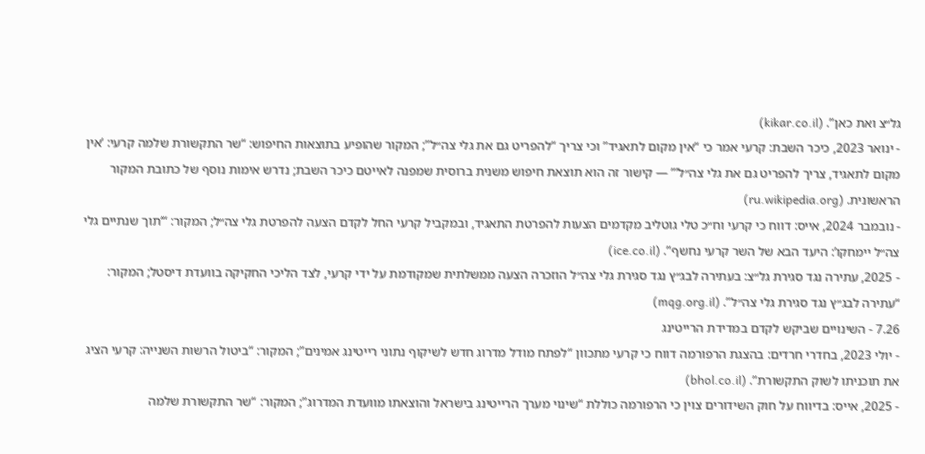גל״צ ואת כאן”. (kikar.co.il)
- ינואר 2023, כיכר השבת: קרעי אמר כי “אין מקום לתאגיד” וכי צריך “להפריט גם את גלי צה״ל”; המקור שהופיע בתוצאות החיפוש: “שר התקשורת שלמה קרעי: ‘אין מקום לתאגיד, צריך להפריט גם את גלי צה״ל’” — קישור זה הוא תוצאת חיפוש משנית ברוסית שמפנה לאייטם כיכר השבת; נדרש אימות נוסף של כתובת המקור הראשונית. (ru.wikipedia.org)
- נובמבר 2024, אייס: דווח כי קרעי וח״כ טלי גוטליב מקדמים הצעות להפרטת התאגיד, ובמקביל קרעי החל לקדם הצעה להפרטת גלי צה״ל; המקור: “‘תוך שנתיים גלי צה״ל יימחקו’: היעד הבא של השר קרעי נחשף”. (ice.co.il)
- 2025, עתירה נגד סגירת גל״צ: בעתירה לבג״ץ נגד סגירת גלי צה״ל הוזכרה הצעה ממשלתית שמקודמת על ידי קרעי, לצד הליכי החקיקה בוועדת דיסטל; המקור: “עתירה לבג״ץ נגד סגירת גלי צה״ל”. (mqg.org.il)
7.26 - השינויים שביקש לקדם במדידת הרייטינג
- יולי 2023, בחדרי חרדים: בהצגת הרפורמה דווח כי קרעי מתכוון “לפתח מודל מדרוג חדש לשיקוף נתוני רייטינג אמינים”; המקור: “ביטול הרשות השנייה: קרעי הציג את תוכניתו לשוק התקשורת”. (bhol.co.il)
- 2025, אייס: בדיווח על חוק השידורים צוין כי הרפורמה כוללת “שינוי מערך הרייטינג בישראל והוצאתו מוועדת המדרוג”; המקור: “שר התקשורת שלמה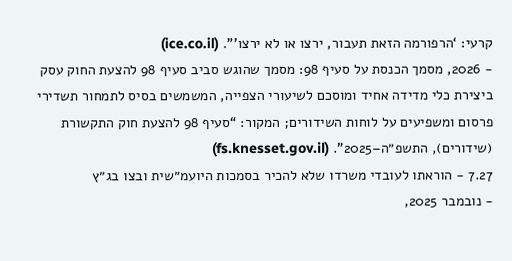קרעי: ‘הרפורמה הזאת תעבור, ירצו או לא ירצו’”. (ice.co.il)
- 2026, מסמך הכנסת על סעיף 98: מסמך שהוגש סביב סעיף 98 להצעת החוק עסק ביצירת כלי מדידה אחיד ומוסכם לשיעורי הצפייה, המשמשים בסיס לתמחור תשדירי פרסום ומשפיעים על לוחות השידורים; המקור: “סעיף 98 להצעת חוק התקשורת (שידורים), התשפ״ה–2025”. (fs.knesset.gov.il)
7.27 - הוראתו לעובדי משרדו שלא להכיר בסמכות היועמ״שית ובצו בג״ץ
- נובמבר 2025,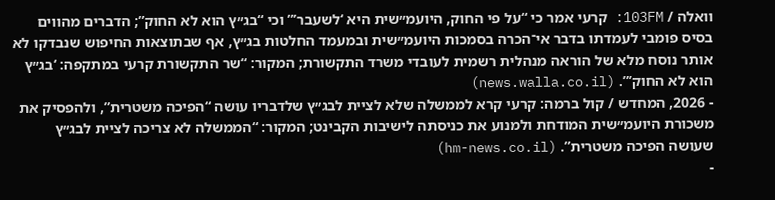וואלה / 103FM: קרעי אמר כי “על פי החוק, היועמ״שית היא ‘לשעבר’” וכי “בג״ץ הוא לא החוק”; הדברים מהווים בסיס פומבי לעמדתו בדבר אי־הכרה בסמכות היועמ״שית ובמעמד החלטות בג״ץ, אף שבתוצאות החיפוש שנבדקו לא אותר נוסח מלא של הוראה מנהלית רשמית לעובדי משרד התקשורת; המקור: “שר התקשורת קרעי במתקפה: ‘בג״ץ הוא לא החוק’”. (news.walla.co.il)
- 2026, המחדש / קול ברמה: קרעי קרא לממשלה שלא לציית לבג״ץ שלדבריו עושה “הפיכה משטרית”, ולהפסיק את משכורת היועמ״שית המודחת ולמנוע את כניסתה לישיבות הקבינט; המקור: “הממשלה לא צריכה לציית לבג״ץ שעושה הפיכה משטרית”. (hm-news.co.il)
-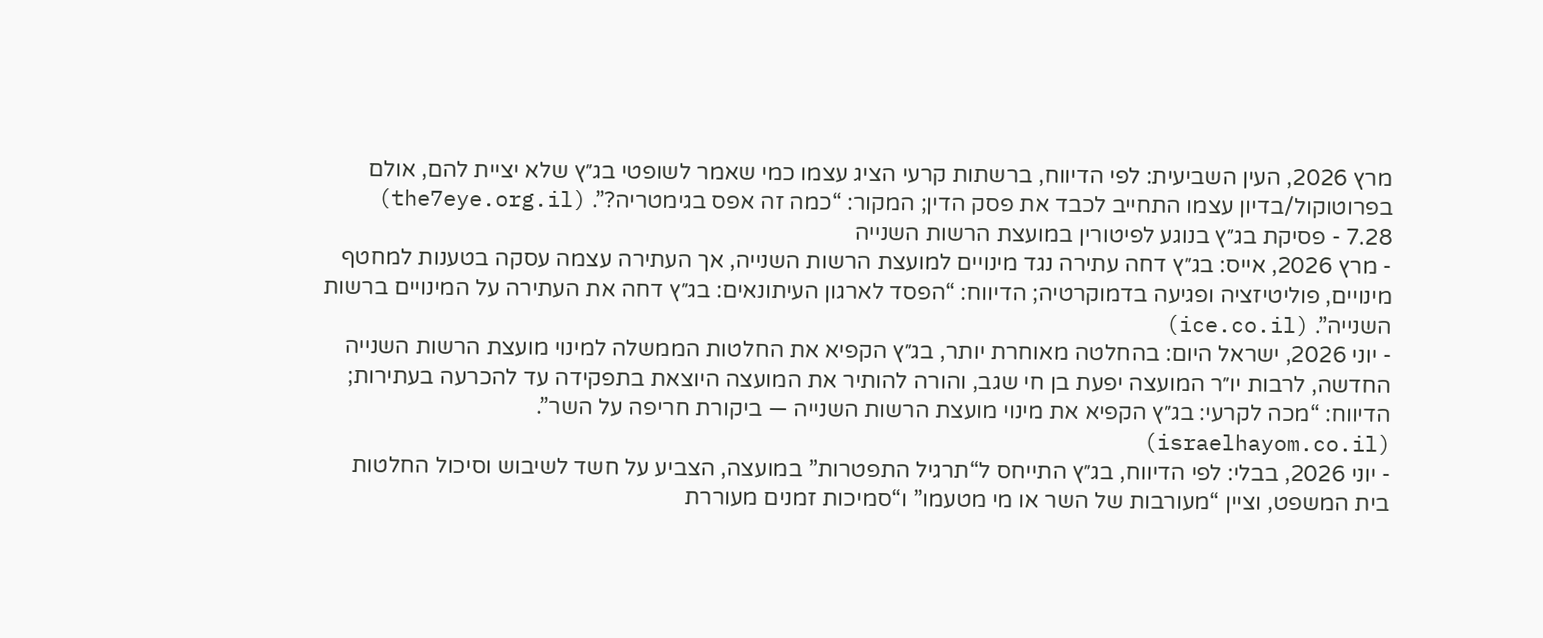מרץ 2026, העין השביעית: לפי הדיווח, ברשתות קרעי הציג עצמו כמי שאמר לשופטי בג״ץ שלא יציית להם, אולם בפרוטוקול/בדיון עצמו התחייב לכבד את פסק הדין; המקור: “כמה זה אפס בגימטריה?”. (the7eye.org.il)
7.28 - פסיקת בג״ץ בנוגע לפיטורין במועצת הרשות השנייה
- מרץ 2026, אייס: בג״ץ דחה עתירה נגד מינויים למועצת הרשות השנייה, אך העתירה עצמה עסקה בטענות למחטף מינויים, פוליטיזציה ופגיעה בדמוקרטיה; הדיווח: “הפסד לארגון העיתונאים: בג״ץ דחה את העתירה על המינויים ברשות השנייה”. (ice.co.il)
- יוני 2026, ישראל היום: בהחלטה מאוחרת יותר, בג״ץ הקפיא את החלטות הממשלה למינוי מועצת הרשות השנייה החדשה, לרבות יו״ר המועצה יפעת בן חי שגב, והורה להותיר את המועצה היוצאת בתפקידה עד להכרעה בעתירות; הדיווח: “מכה לקרעי: בג״ץ הקפיא את מינוי מועצת הרשות השנייה — ביקורת חריפה על השר”. (israelhayom.co.il)
- יוני 2026, בבלי: לפי הדיווח, בג״ץ התייחס ל“תרגיל התפטרות” במועצה, הצביע על חשד לשיבוש וסיכול החלטות בית המשפט, וציין “מעורבות של השר או מי מטעמו” ו“סמיכות זמנים מעוררת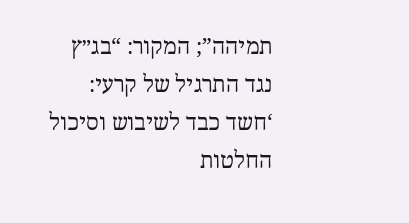תמיהה”; המקור: “בג״ץ נגד התרגיל של קרעי: ‘חשד כבד לשיבוש וסיכול החלטות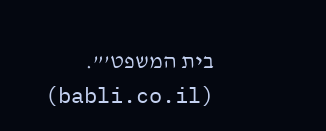בית המשפט’”. (babli.co.il)